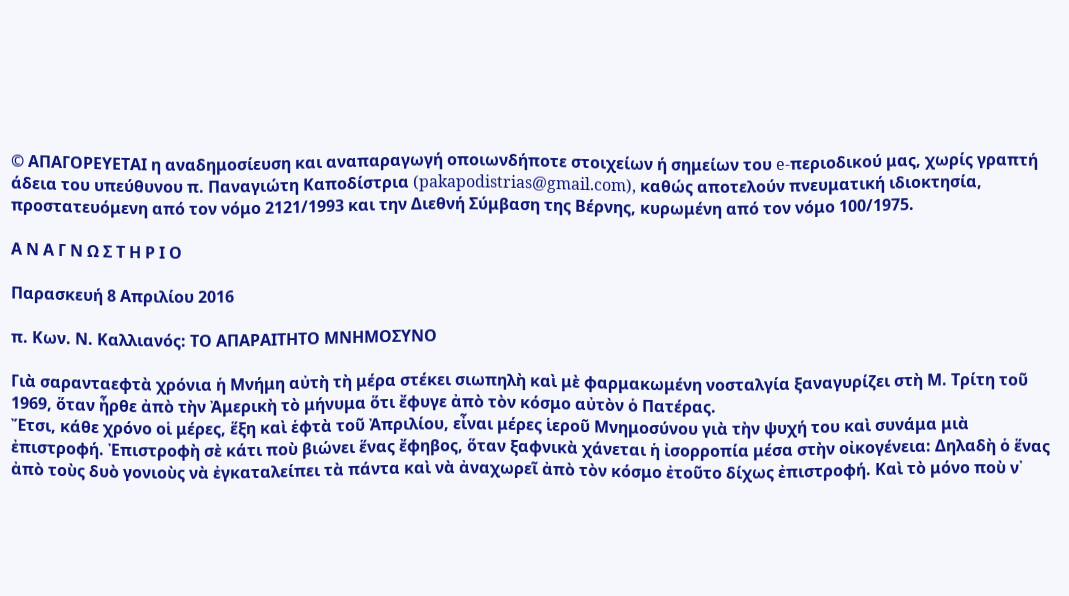© ΑΠΑΓΟΡΕΥΕΤΑΙ η αναδημοσίευση και αναπαραγωγή οποιωνδήποτε στοιχείων ή σημείων του e-περιοδικού μας, χωρίς γραπτή άδεια του υπεύθυνου π. Παναγιώτη Καποδίστρια (pakapodistrias@gmail.com), καθώς αποτελούν πνευματική ιδιοκτησία, προστατευόμενη από τον νόμο 2121/1993 και την Διεθνή Σύμβαση της Βέρνης, κυρωμένη από τον νόμο 100/1975.

Α Ν Α Γ Ν Ω Σ Τ Η Ρ Ι Ο

Παρασκευή 8 Απριλίου 2016

π. Κων. Ν. Καλλιανός: ΤΟ ΑΠΑΡΑΙΤΗΤΟ ΜΝΗΜΟΣΥΝΟ

Γιὰ σαρανταεφτὰ χρόνια ἡ Μνήμη αὐτὴ τὴ μέρα στέκει σιωπηλὴ καὶ μὲ φαρμακωμένη νοσταλγία ξαναγυρίζει στὴ Μ. Τρίτη τοῦ 1969, ὅταν ἦρθε ἀπὸ τὴν Ἀμερικὴ τὸ μήνυμα ὅτι ἔφυγε ἀπὸ τὸν κόσμο αὐτὸν ὁ Πατέρας.
Ἔτσι, κάθε χρόνο οἱ μέρες, ἕξη καὶ ἑφτὰ τοῦ Ἀπριλίου, εἶναι μέρες ἱεροῦ Μνημοσύνου γιὰ τὴν ψυχή του καὶ συνάμα μιὰ ἐπιστροφή. Ἐπιστροφὴ σὲ κάτι ποὺ βιώνει ἕνας ἔφηβος, ὅταν ξαφνικὰ χάνεται ἡ ἰσορροπία μέσα στὴν οἰκογένεια: Δηλαδὴ ὁ ἕνας ἀπὸ τοὺς δυὸ γονιοὺς νὰ ἐγκαταλείπει τὰ πάντα καὶ νὰ ἀναχωρεῖ ἀπὸ τὸν κόσμο ἐτοῦτο δίχως ἐπιστροφή. Καὶ τὸ μόνο ποὺ ν᾿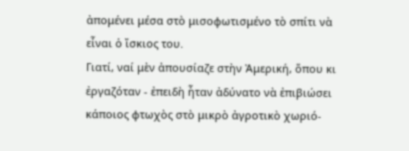ἀπομένει μέσα στὸ μισοφωτισμένο τὸ σπίτι νὰ εἶναι ὁ ἴσκιος του.
Γιατί, ναί μὲν ἀπουσίαζε στὴν Ἀμερική, ὅπου κι ἐργαζόταν - ἐπειδὴ ἦταν ἀδύνατο νὰ ἐπιβιώσει κάποιος φτωχὸς στὸ μικρὸ ἀγροτικὸ χωριό-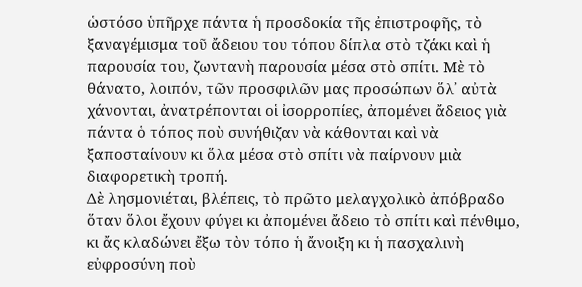ὡστόσο ὑπῆρχε πάντα ἡ προσδοκία τῆς ἐπιστροφῆς, τὸ ξαναγέμισμα τοῦ ἄδειου του τόπου δίπλα στὸ τζάκι καὶ ἡ παρουσία του, ζωντανὴ παρουσία μέσα στὸ σπίτι. Μὲ τὸ θάνατο, λοιπόν, τῶν προσφιλῶν μας προσώπων ὅλ᾿ αὐτὰ χάνονται, ἀνατρέπονται οἱ ἰσορροπίες, ἀπομένει ἄδειος γιὰ πάντα ὁ τόπος ποὺ συνήθιζαν νὰ κάθονται καὶ νὰ ξαποσταίνουν κι ὅλα μέσα στὸ σπίτι νὰ παίρνουν μιὰ διαφορετικὴ τροπή.
Δὲ λησμονιέται, βλέπεις, τὸ πρῶτο μελαγχολικὸ ἀπόβραδο ὅταν ὅλοι ἔχουν φύγει κι ἀπομένει ἄδειο τὸ σπίτι καὶ πένθιμο, κι ἄς κλαδώνει ἔξω τὸν τόπο ἡ ἄνοιξη κι ἡ πασχαλινὴ εὐφροσύνη ποὺ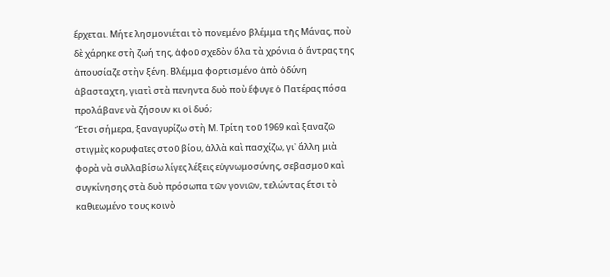ἔρχεται. Μήτε λησμονιέται τὸ πονεμένο βλέμμα τῆς Μάνας, ποὺ δὲ χάρηκε στὴ ζωή της, ἀφοῦ σχεδὸν ὅλα τὰ χρόνια ὁ ἄντρας της ἀπουσίαζε στὴν ξένη. Βλέμμα φορτισμένο ἀπὸ ὀδύνη ἀβασταχτη, γιατὶ στὰ πενηντα δυὸ ποὺ ἔφυγε ὁ Πατέρας πόσα προλάβανε νὰ ζήσουν κι οἱ δυό;
Ἔτσι σήμερα, ξαναγυρίζω στὴ Μ. Τρίτη τοῦ 1969 καὶ ξαναζῶ στιγμὲς κορυφαῖες στοῦ βίου, ἀλλὰ καὶ πασχίζω, γι᾿ ἄλλη μιὰ φορὰ νὰ συλλαβίσω λίγες λέξεις εὐγνωμοσύνης, σεβασμοῦ καὶ συγκίνησης στὰ δυὸ πρόσωπα τῶν γονιῶν, τελώντας ἔτσι τὸ καθιεωμένο τους κοινὸ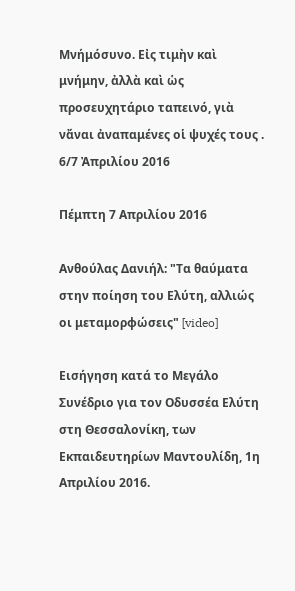Μνήμόσυνο. Εἰς τιμὴν καὶ μνήμην, ἀλλὰ καὶ ὡς προσευχητάριο ταπεινό, γιὰ νἄναι ἀναπαμένες οἱ ψυχές τους .
6/7 Ἀπριλίου 2016

Πέμπτη 7 Απριλίου 2016

Ανθούλας Δανιήλ: "Τα θαύματα στην ποίηση του Ελύτη, αλλιώς οι μεταμορφώσεις" [video]

Εισήγηση κατά το Μεγάλο Συνέδριο για τον Οδυσσέα Ελύτη στη Θεσσαλονίκη, των Εκπαιδευτηρίων Μαντουλίδη, 1η Απριλίου 2016.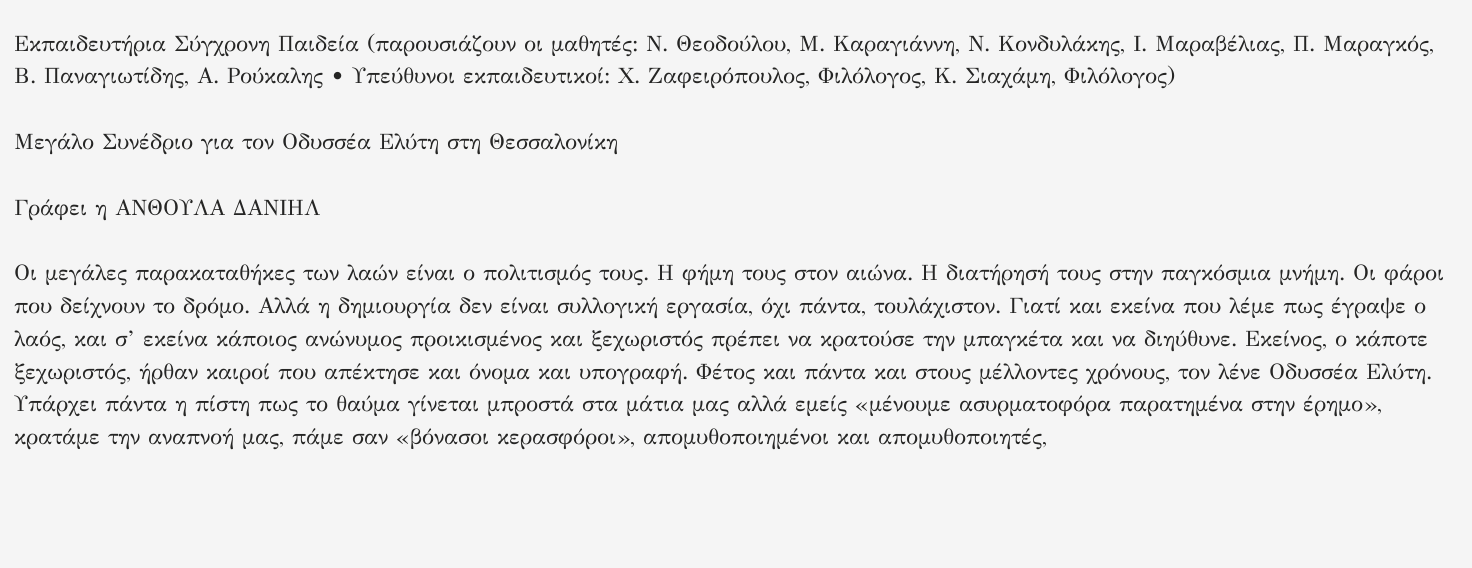Εκπαιδευτήρια Σύγχρονη Παιδεία (παρουσιάζουν οι μαθητές: Ν. Θεοδούλου, Μ. Καραγιάννη, Ν. Κονδυλάκης, Ι. Μαραβέλιας, Π. Μαραγκός, Β. Παναγιωτίδης, Α. Ρούκαλης • Υπεύθυνοι εκπαιδευτικοί: Χ. Ζαφειρόπουλος, Φιλόλογος, Κ. Σιαχάμη, Φιλόλογος)

Μεγάλο Συνέδριο για τον Οδυσσέα Ελύτη στη Θεσσαλονίκη

Γράφει η ΑΝΘΟΥΛΑ ΔΑΝΙΗΛ

Οι μεγάλες παρακαταθήκες των λαών είναι ο πολιτισμός τους. Η φήμη τους στον αιώνα. Η διατήρησή τους στην παγκόσμια μνήμη. Οι φάροι που δείχνουν το δρόμο. Αλλά η δημιουργία δεν είναι συλλογική εργασία, όχι πάντα, τουλάχιστον. Γιατί και εκείνα που λέμε πως έγραψε ο λαός, και σ’ εκείνα κάποιος ανώνυμος προικισμένος και ξεχωριστός πρέπει να κρατούσε την μπαγκέτα και να διηύθυνε. Εκείνος, ο κάποτε ξεχωριστός, ήρθαν καιροί που απέκτησε και όνομα και υπογραφή. Φέτος και πάντα και στους μέλλοντες χρόνους, τον λένε Οδυσσέα Ελύτη.
Υπάρχει πάντα η πίστη πως το θαύμα γίνεται μπροστά στα μάτια μας αλλά εμείς «μένουμε ασυρματοφόρα παρατημένα στην έρημο», κρατάμε την αναπνοή μας, πάμε σαν «βόνασοι κερασφόροι», απομυθοποιημένοι και απομυθοποιητές,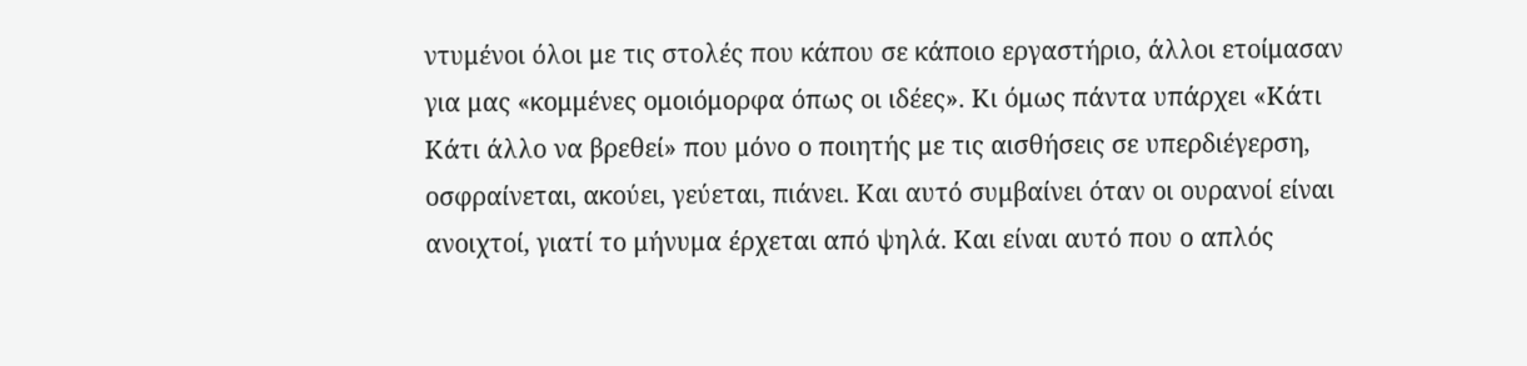ντυμένοι όλοι με τις στολές που κάπου σε κάποιο εργαστήριο, άλλοι ετοίμασαν για μας «κομμένες ομοιόμορφα όπως οι ιδέες». Κι όμως πάντα υπάρχει «Κάτι Κάτι άλλο να βρεθεί» που μόνο ο ποιητής με τις αισθήσεις σε υπερδιέγερση, οσφραίνεται, ακούει, γεύεται, πιάνει. Και αυτό συμβαίνει όταν οι ουρανοί είναι ανοιχτοί, γιατί το μήνυμα έρχεται από ψηλά. Και είναι αυτό που ο απλός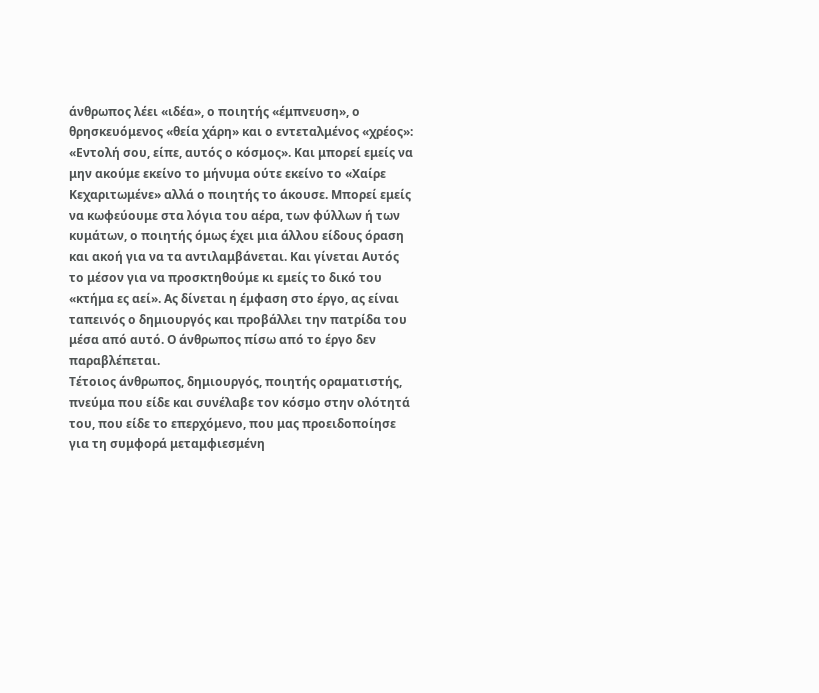άνθρωπος λέει «ιδέα», ο ποιητής «έμπνευση», ο θρησκευόμενος «θεία χάρη» και ο εντεταλμένος «χρέος»: «Εντολή σου, είπε, αυτός ο κόσμος». Και μπορεί εμείς να μην ακούμε εκείνο το μήνυμα ούτε εκείνο το «Χαίρε Κεχαριτωμένε» αλλά ο ποιητής το άκουσε. Μπορεί εμείς να κωφεύουμε στα λόγια του αέρα, των φύλλων ή των κυμάτων, ο ποιητής όμως έχει μια άλλου είδους όραση και ακοή για να τα αντιλαμβάνεται. Και γίνεται Αυτός το μέσον για να προσκτηθούμε κι εμείς το δικό του «κτήμα ες αεί». Ας δίνεται η έμφαση στο έργο, ας είναι ταπεινός ο δημιουργός και προβάλλει την πατρίδα του μέσα από αυτό. Ο άνθρωπος πίσω από το έργο δεν παραβλέπεται.
Τέτοιος άνθρωπος, δημιουργός, ποιητής οραματιστής, πνεύμα που είδε και συνέλαβε τον κόσμο στην ολότητά του, που είδε το επερχόμενο, που μας προειδοποίησε για τη συμφορά μεταμφιεσμένη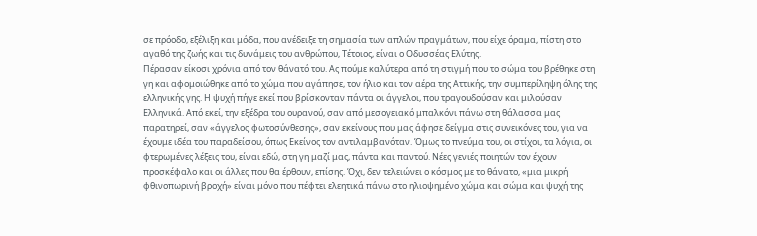σε πρόοδο, εξέλιξη και μόδα, που ανέδειξε τη σημασία των απλών πραγμάτων, που είχε όραμα, πίστη στο αγαθό της ζωής και τις δυνάμεις του ανθρώπου, Τέτοιος, είναι ο Οδυσσέας Ελύτης.
Πέρασαν είκοσι χρόνια από τον θάνατό του. Ας πούμε καλύτερα από τη στιγμή που το σώμα του βρέθηκε στη γη και αφομοιώθηκε από το χώμα που αγάπησε, τον ήλιο και τον αέρα της Αττικής, την συμπερίληψη όλης της ελληνικής γης. Η ψυχή πήγε εκεί που βρίσκονταν πάντα οι άγγελοι, που τραγουδούσαν και μιλούσαν Ελληνικά. Από εκεί, την εξέδρα του ουρανού, σαν από μεσογειακό μπαλκόνι πάνω στη θάλασσα μας παρατηρεί, σαν «άγγελος φωτοσύνθεσης», σαν εκείνους που μας άφησε δείγμα στις συνεικόνες του, για να έχουμε ιδέα του παραδείσου, όπως Εκείνος τον αντιλαμβανόταν. Όμως το πνεύμα του, οι στίχοι, τα λόγια, οι φτερωμένες λέξεις του, είναι εδώ, στη γη μαζί μας, πάντα και παντού. Νέες γενιές ποιητών τον έχουν προσκέφαλο και οι άλλες που θα έρθουν, επίσης. Όχι, δεν τελειώνει ο κόσμος με το θάνατο, «μια μικρή φθινοπωρινή βροχή» είναι μόνο που πέφτει ελεητικά πάνω στο ηλιοψημένο χώμα και σώμα και ψυχή της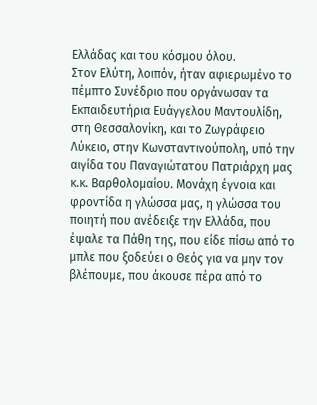Ελλάδας και του κόσμου όλου.
Στον Ελύτη, λοιπόν, ήταν αφιερωμένο το πέμπτο Συνέδριο που οργάνωσαν τα Εκπαιδευτήρια Ευάγγελου Μαντουλίδη, στη Θεσσαλονίκη, και το Ζωγράφειο Λύκειο, στην Κωνσταντινούπολη, υπό την αιγίδα του Παναγιώτατου Πατριάρχη μας κ.κ. Βαρθολομαίου. Μονάχη έγνοια και φροντίδα η γλώσσα μας, η γλώσσα του ποιητή που ανέδειξε την Ελλάδα, που έψαλε τα Πάθη της, που είδε πίσω από το μπλε που ξοδεύει ο Θεός για να μην τον βλέπουμε, που άκουσε πέρα από το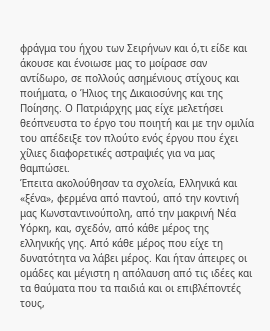φράγμα του ήχου των Σειρήνων και ό,τι είδε και άκουσε και ένοιωσε μας το μοίρασε σαν αντίδωρο, σε πολλούς ασημένιους στίχους και ποιήματα, ο Ήλιος της Δικαιοσύνης και της Ποίησης. Ο Πατριάρχης μας είχε μελετήσει θεόπνευστα το έργο του ποιητή και με την ομιλία του απέδειξε τον πλούτο ενός έργου που έχει χίλιες διαφορετικές αστραψιές για να μας θαμπώσει.
Έπειτα ακολούθησαν τα σχολεία, Ελληνικά και «ξένα», φερμένα από παντού, από την κοντινή μας Κωνσταντινούπολη, από την μακρινή Νέα Υόρκη, και, σχεδόν, από κάθε μέρος της ελληνικής γης. Από κάθε μέρος που είχε τη δυνατότητα να λάβει μέρος. Και ήταν άπειρες οι ομάδες και μέγιστη η απόλαυση από τις ιδέες και τα θαύματα που τα παιδιά και οι επιβλέποντές τους,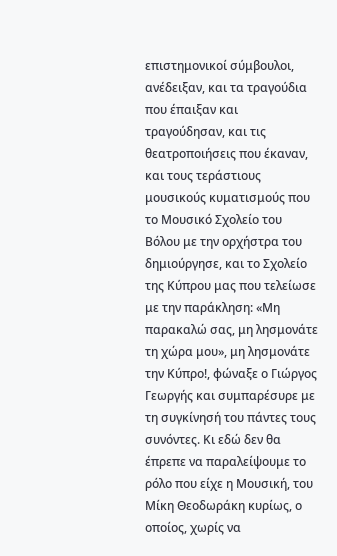επιστημονικοί σύμβουλοι, ανέδειξαν, και τα τραγούδια που έπαιξαν και τραγούδησαν, και τις θεατροποιήσεις που έκαναν, και τους τεράστιους μουσικούς κυματισμούς που το Μουσικό Σχολείο του Βόλου με την ορχήστρα του δημιούργησε, και το Σχολείο της Κύπρου μας που τελείωσε με την παράκληση: «Μη παρακαλώ σας, μη λησμονάτε τη χώρα μου», μη λησμονάτε την Κύπρο!, φώναξε ο Γιώργος Γεωργής και συμπαρέσυρε με τη συγκίνησή του πάντες τους συνόντες. Κι εδώ δεν θα έπρεπε να παραλείψουμε το ρόλο που είχε η Μουσική, του Μίκη Θεοδωράκη κυρίως, ο οποίος, χωρίς να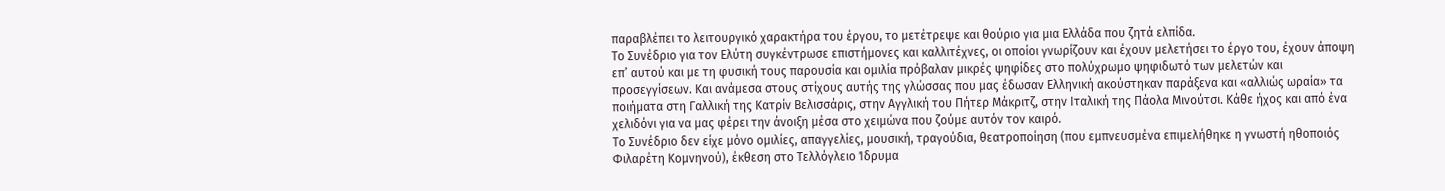παραβλέπει το λειτουργικό χαρακτήρα του έργου, το μετέτρεψε και θούριο για μια Ελλάδα που ζητά ελπίδα.
Το Συνέδριο για τον Ελύτη συγκέντρωσε επιστήμονες και καλλιτέχνες, οι οποίοι γνωρίζουν και έχουν μελετήσει το έργο του, έχουν άποψη επ’ αυτού και με τη φυσική τους παρουσία και ομιλία πρόβαλαν μικρές ψηφίδες στο πολύχρωμο ψηφιδωτό των μελετών και προσεγγίσεων. Και ανάμεσα στους στίχους αυτής της γλώσσας που μας έδωσαν Ελληνική ακούστηκαν παράξενα και «αλλιώς ωραία» τα ποιήματα στη Γαλλική της Κατρίν Βελισσάρις, στην Αγγλική του Πήτερ Μάκριτζ, στην Ιταλική της Πάολα Μινούτσι. Κάθε ήχος και από ένα χελιδόνι για να μας φέρει την άνοιξη μέσα στο χειμώνα που ζούμε αυτόν τον καιρό.
Το Συνέδριο δεν είχε μόνο ομιλίες, απαγγελίες, μουσική, τραγούδια, θεατροποίηση (που εμπνευσμένα επιμελήθηκε η γνωστή ηθοποιός Φιλαρέτη Κομνηνού), έκθεση στο Τελλόγλειο Ίδρυμα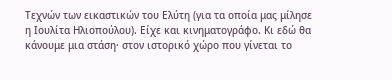Τεχνών των εικαστικών του Ελύτη (για τα οποία μας μίλησε η Ιουλίτα Ηλιοπούλου). Είχε και κινηματογράφο. Κι εδώ θα κάνουμε μια στάση· στον ιστορικό χώρο που γίνεται το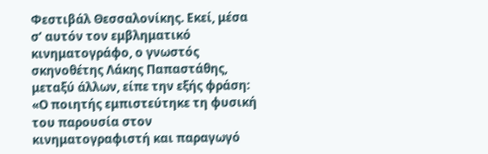Φεστιβάλ Θεσσαλονίκης. Εκεί, μέσα σ’ αυτόν τον εμβληματικό κινηματογράφο, ο γνωστός σκηνοθέτης Λάκης Παπαστάθης, μεταξύ άλλων, είπε την εξής φράση: «Ο ποιητής εμπιστεύτηκε τη φυσική του παρουσία στον κινηματογραφιστή και παραγωγό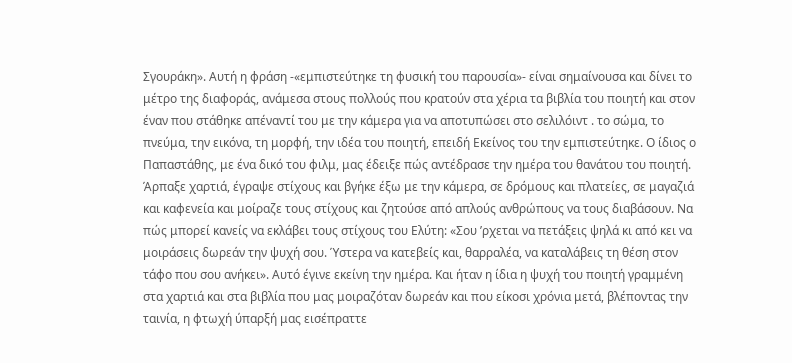Σγουράκη». Αυτή η φράση -«εμπιστεύτηκε τη φυσική του παρουσία»- είναι σημαίνουσα και δίνει το μέτρο της διαφοράς, ανάμεσα στους πολλούς που κρατούν στα χέρια τα βιβλία του ποιητή και στον έναν που στάθηκε απέναντί του με την κάμερα για να αποτυπώσει στο σελιλόιντ . το σώμα, το πνεύμα, την εικόνα, τη μορφή, την ιδέα του ποιητή, επειδή Εκείνος του την εμπιστεύτηκε. Ο ίδιος ο Παπαστάθης, με ένα δικό του φιλμ, μας έδειξε πώς αντέδρασε την ημέρα του θανάτου του ποιητή. Άρπαξε χαρτιά, έγραψε στίχους και βγήκε έξω με την κάμερα, σε δρόμους και πλατείες, σε μαγαζιά και καφενεία και μοίραζε τους στίχους και ζητούσε από απλούς ανθρώπους να τους διαβάσουν. Να πώς μπορεί κανείς να εκλάβει τους στίχους του Ελύτη: «Σου ’ρχεται να πετάξεις ψηλά κι από κει να μοιράσεις δωρεάν την ψυχή σου. Ύστερα να κατεβείς και, θαρραλέα, να καταλάβεις τη θέση στον τάφο που σου ανήκει». Αυτό έγινε εκείνη την ημέρα. Και ήταν η ίδια η ψυχή του ποιητή γραμμένη στα χαρτιά και στα βιβλία που μας μοιραζόταν δωρεάν και που είκοσι χρόνια μετά, βλέποντας την ταινία, η φτωχή ύπαρξή μας εισέπραττε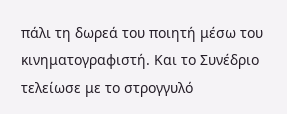πάλι τη δωρεά του ποιητή μέσω του κινηματογραφιστή. Και το Συνέδριο τελείωσε με το στρογγυλό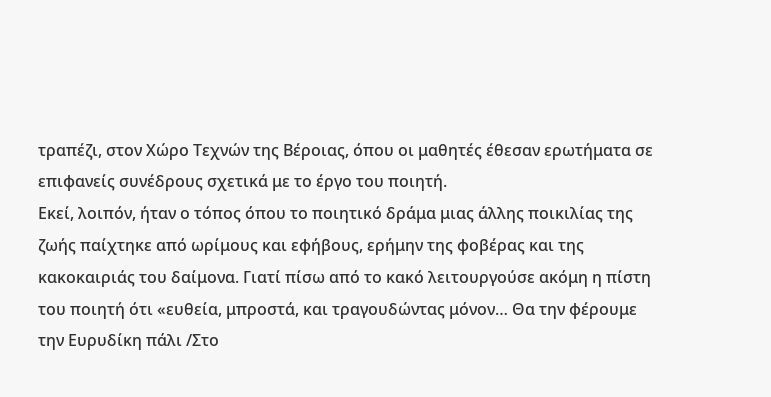τραπέζι, στον Χώρο Τεχνών της Βέροιας, όπου οι μαθητές έθεσαν ερωτήματα σε επιφανείς συνέδρους σχετικά με το έργο του ποιητή.
Εκεί, λοιπόν, ήταν ο τόπος όπου το ποιητικό δράμα μιας άλλης ποικιλίας της ζωής παίχτηκε από ωρίμους και εφήβους, ερήμην της φοβέρας και της κακοκαιριάς του δαίμονα. Γιατί πίσω από το κακό λειτουργούσε ακόμη η πίστη του ποιητή ότι «ευθεία, μπροστά, και τραγουδώντας μόνον… Θα την φέρουμε την Ευρυδίκη πάλι /Στο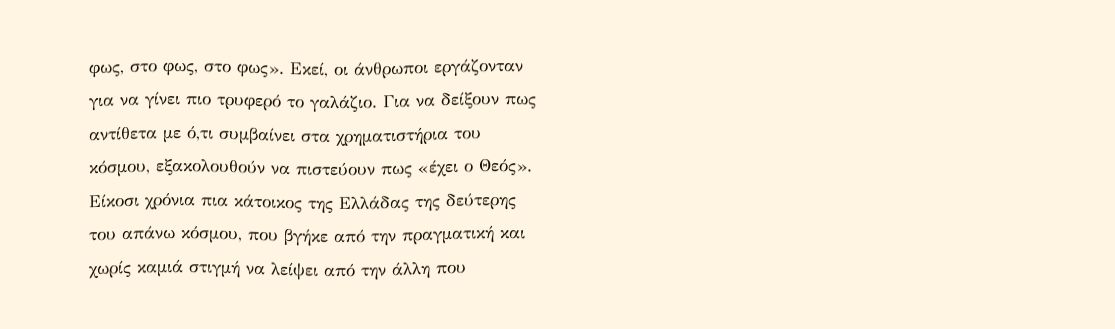φως, στο φως, στο φως». Εκεί, οι άνθρωποι εργάζονταν για να γίνει πιο τρυφερό το γαλάζιο. Για να δείξουν πως αντίθετα με ό,τι συμβαίνει στα χρηματιστήρια του κόσμου, εξακολουθούν να πιστεύουν πως «έχει ο Θεός».
Είκοσι χρόνια πια κάτοικος της Ελλάδας της δεύτερης του απάνω κόσμου, που βγήκε από την πραγματική και χωρίς καμιά στιγμή να λείψει από την άλλη που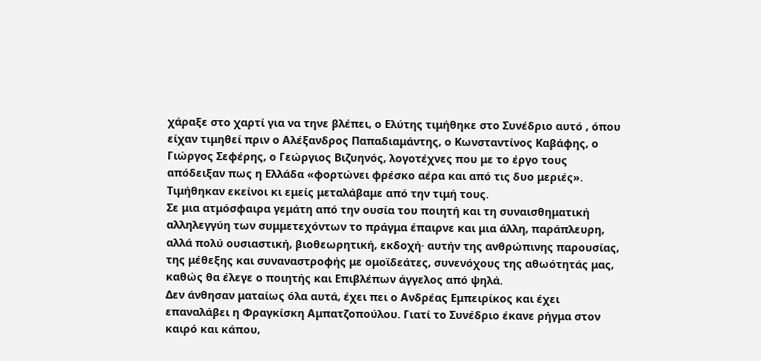χάραξε στο χαρτί για να τηνε βλέπει, ο Ελύτης τιμήθηκε στο Συνέδριο αυτό , όπου είχαν τιμηθεί πριν ο Αλέξανδρος Παπαδιαμάντης, ο Κωνσταντίνος Καβάφης, ο Γιώργος Σεφέρης, ο Γεώργιος Βιζυηνός, λογοτέχνες που με το έργο τους απόδειξαν πως η Ελλάδα «φορτώνει φρέσκο αέρα και από τις δυο μεριές». Τιμήθηκαν εκείνοι κι εμείς μεταλάβαμε από την τιμή τους.
Σε μια ατμόσφαιρα γεμάτη από την ουσία του ποιητή και τη συναισθηματική αλληλεγγύη των συμμετεχόντων το πράγμα έπαιρνε και μια άλλη, παράπλευρη, αλλά πολύ ουσιαστική, βιοθεωρητική, εκδοχή· αυτήν της ανθρώπινης παρουσίας, της μέθεξης και συναναστροφής με ομοϊδεάτες, συνενόχους της αθωότητάς μας, καθώς θα έλεγε ο ποιητής και Επιβλέπων άγγελος από ψηλά.
Δεν άνθησαν ματαίως όλα αυτά, έχει πει ο Ανδρέας Εμπειρίκος και έχει επαναλάβει η Φραγκίσκη Αμπατζοπούλου. Γιατί το Συνέδριο έκανε ρήγμα στον καιρό και κάπου,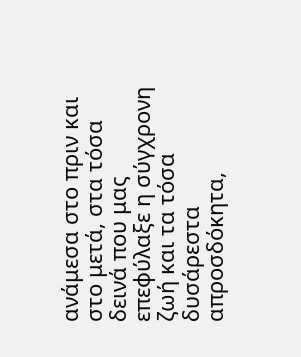ανάμεσα στο πριν και στο μετά, στα τόσα δεινά που μας επεφύλαξε η σύγχρονη ζωή και τα τόσα δυσάρεστα απροσδόκητα,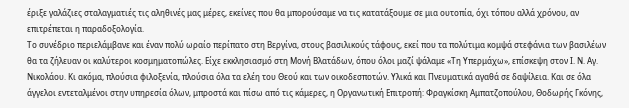έριξε γαλάζιες σταλαγματιές τις αληθινές μας μέρες, εκείνες που θα μπορούσαμε να τις κατατάξουμε σε μια ουτοπία, όχι τόπου αλλά χρόνου, αν επιτρέπεται η παραδοξολογία.
Το συνέδριο περιελάμβανε και έναν πολύ ωραίο περίπατο στη Βεργίνα, στους βασιλικούς τάφους, εκεί που τα πολύτιμα κομψά στεφάνια των βασιλέων θα τα ζήλευαν οι καλύτεροι κοσμηματοπώλες. Είχε εκκλησιασμό στη Μονή Βλατάδων, όπου όλοι μαζί ψάλαμε «Τη Υπερμάχω», επίσκεψη στον Ι. Ν. Αγ. Νικολάου. Κι ακόμα, πλούσια φιλοξενία, πλούσια όλα τα ελέη του Θεού και των οικοδεσποτών. Υλικά και Πνευματικά αγαθά σε δαψίλεια. Και σε όλα άγγελοι εντεταλμένοι στην υπηρεσία όλων, μπροστά και πίσω από τις κάμερες, η Οργανωτική Επιτροπή: Φραγκίσκη Αμπατζοπούλου, Θοδωρής Γκόνης,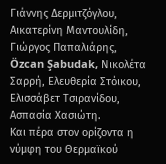Γιάννης Δερμιτζόγλου, Αικατερίνη Μαντουλίδη, Γιώργος Παπαλιάρης, Özcan Şabudak, Νικολέτα Σαρρή, Ελευθερία Στόικου, Ελισσάβετ Τσιρανίδου, Ασπασία Χασιώτη.
Και πέρα στον ορίζοντα η νύμφη του Θερμαϊκού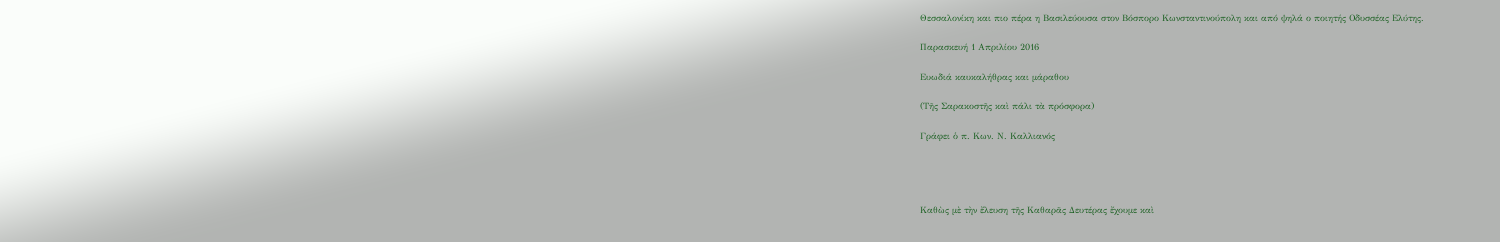Θεσσαλονίκη και πιο πέρα η Βασιλεύουσα στον Βόσπορο Κωνσταντινούπολη και από ψηλά ο ποιητής Οδυσσέας Ελύτης.

Παρασκευή 1 Απριλίου 2016

Ευωδιά καυκαλήθρας και μάραθου

(Τῆς Σαρακοστῆς καὶ πάλι τὰ πρόσφορα)

Γράφει ὁ π. Κων. Ν. Καλλιανός




Καθὼς μὲ τὴν ἔλευση τῆς Καθαρᾶς Δευτέρας ἔχουμε καὶ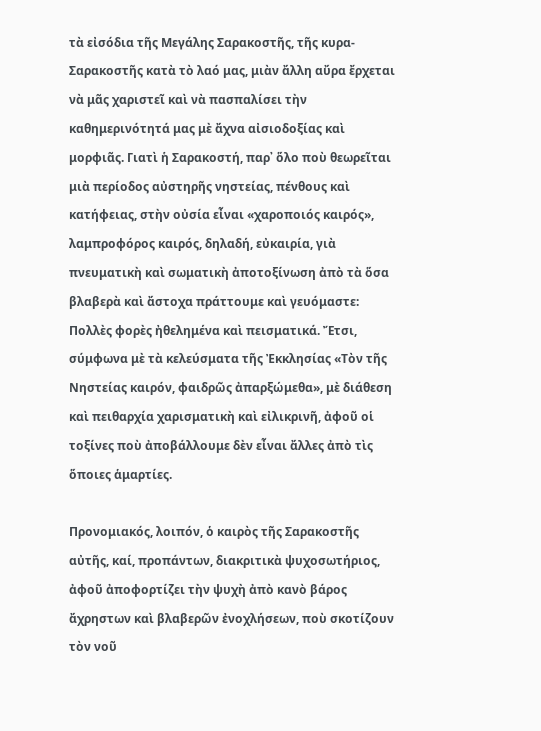τὰ εἰσόδια τῆς Μεγάλης Σαρακοστῆς, τῆς κυρα-Σαρακοστῆς κατὰ τὸ λαό μας, μιὰν ἄλλη αὔρα ἔρχεται νὰ μᾶς χαριστεῖ καὶ νὰ πασπαλίσει τὴν καθημερινότητά μας μὲ ἄχνα αἰσιοδοξίας καὶ μορφιᾶς. Γιατὶ ἡ Σαρακοστή, παρ᾿ ὅλο ποὺ θεωρεῖται μιὰ περίοδος αὐστηρῆς νηστείας, πένθους καὶ κατήφειας, στὴν οὐσία εἶναι «χαροποιός καιρός», λαμπροφόρος καιρός, δηλαδή, εὐκαιρία, γιὰ πνευματικὴ καὶ σωματικὴ ἀποτοξίνωση ἀπὸ τὰ ὅσα βλαβερὰ καὶ ἄστοχα πράττουμε καὶ γευόμαστε: Πολλὲς φορὲς ἠθελημένα καὶ πεισματικά. Ἔτσι, σύμφωνα μὲ τὰ κελεύσματα τῆς Ἐκκλησίας «Τὸν τῆς Νηστείας καιρόν, φαιδρῶς ἀπαρξώμεθα», μὲ διάθεση καὶ πειθαρχία χαρισματικὴ καὶ εἰλικρινῆ, ἀφοῦ οἱ τοξίνες ποὺ ἀποβάλλουμε δὲν εἶναι ἄλλες ἀπὸ τὶς ὅποιες ἁμαρτίες.

Προνομιακός, λοιπόν, ὁ καιρὸς τῆς Σαρακοστῆς αὐτῆς, καί, προπάντων, διακριτικὰ ψυχοσωτήριος, ἀφοῦ ἀποφορτίζει τὴν ψυχὴ ἀπὸ κανὸ βάρος ἄχρηστων καὶ βλαβερῶν ἐνοχλήσεων, ποὺ σκοτίζουν τὸν νοῦ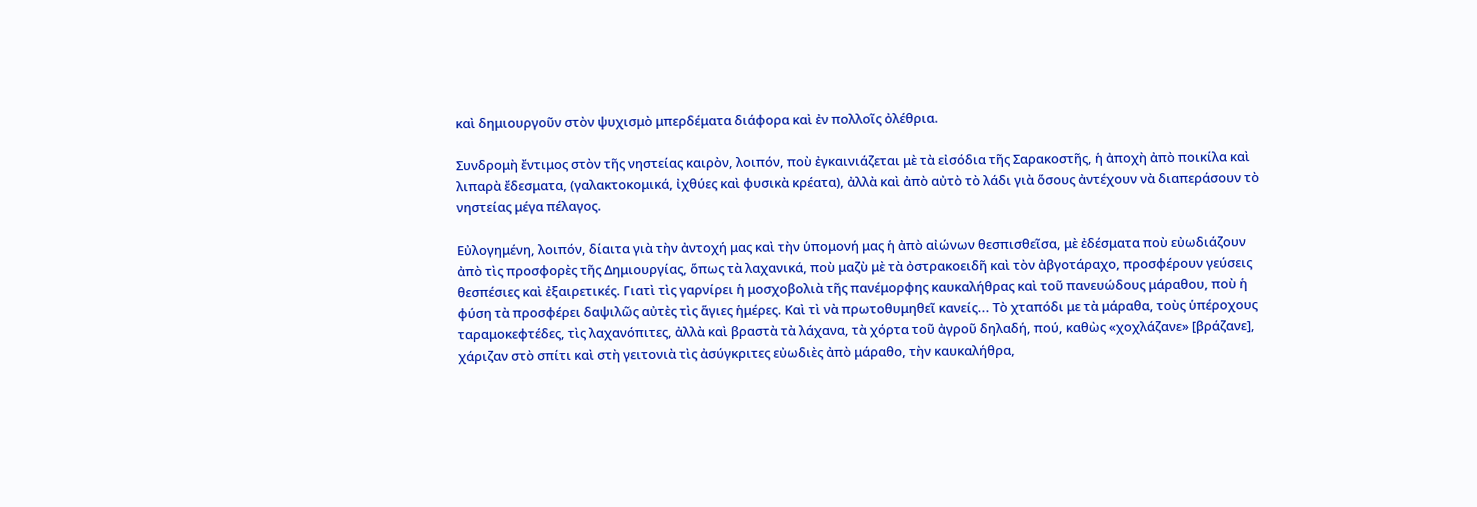καὶ δημιουργοῦν στὸν ψυχισμὸ μπερδέματα διάφορα καὶ ἐν πολλοῖς ὀλέθρια.

Συνδρομὴ ἔντιμος στὸν τῆς νηστείας καιρὸν, λοιπόν, ποὺ ἐγκαινιάζεται μὲ τὰ εἰσόδια τῆς Σαρακοστῆς, ἡ ἀποχὴ ἀπὸ ποικίλα καὶ λιπαρὰ ἔδεσματα, (γαλακτοκομικά, ἰχθύες καὶ φυσικὰ κρέατα), ἀλλὰ καὶ ἀπὸ αὐτὸ τὸ λάδι γιὰ ὅσους ἀντέχουν νὰ διαπεράσουν τὸ νηστείας μέγα πέλαγος.

Εὐλογημένη, λοιπόν, δίαιτα γιὰ τὴν ἀντοχή μας καὶ τὴν ὑπομονή μας ἡ ἀπὸ αἰώνων θεσπισθεῖσα, μὲ ἐδέσματα ποὺ εὐωδιάζουν ἀπὸ τὶς προσφορὲς τῆς Δημιουργίας, ὅπως τὰ λαχανικά, ποὺ μαζὺ μὲ τὰ ὀστρακοειδῆ καὶ τὸν ἀβγοτάραχο, προσφέρουν γεύσεις θεσπέσιες καὶ ἐξαιρετικές. Γιατὶ τὶς γαρνίρει ἡ μοσχοβολιὰ τῆς πανέμορφης καυκαλήθρας καὶ τοῦ πανευώδους μάραθου, ποὺ ἡ φύση τὰ προσφέρει δαψιλῶς αὐτὲς τὶς ἅγιες ἡμέρες. Καὶ τὶ νὰ πρωτοθυμηθεῖ κανείς... Τὸ χταπόδι με τὰ μάραθα, τοὺς ὑπέροχους ταραμοκεφτέδες, τὶς λαχανόπιτες, ἀλλὰ καὶ βραστὰ τὰ λάχανα, τὰ χόρτα τοῦ ἀγροῦ δηλαδή, πού, καθὼς «χοχλάζανε» [βράζανε], χάριζαν στὸ σπίτι καὶ στὴ γειτονιὰ τὶς ἀσύγκριτες εὐωδιὲς ἀπὸ μάραθο, τὴν καυκαλήθρα,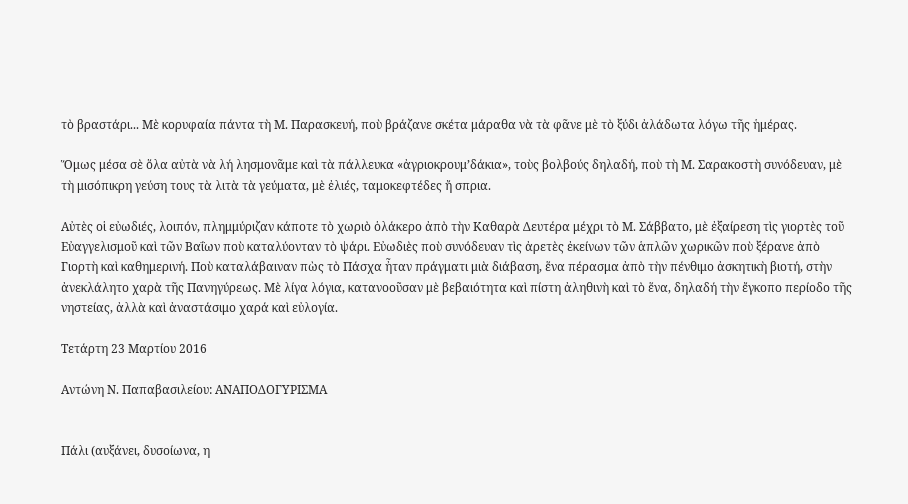τὸ βραστάρι... Μὲ κορυφαία πάντα τὴ Μ. Παρασκευή, ποὺ βράζανε σκέτα μάραθα νὰ τὰ φᾶνε μὲ τὸ ξύδι ἀλάδωτα λόγω τῆς ἡμέρας.

Ὅμως μέσα σὲ ὅλα αὐτὰ νὰ λή λησμονᾶμε καὶ τὰ πάλλευκα «ἀγριοκρουμ’δάκια», τοὺς βολβούς δηλαδή, ποὺ τὴ Μ. Σαρακοστὴ συνόδευαν, μὲ τὴ μισόπικρη γεύση τους τὰ λιτὰ τὰ γεύματα, μὲ ἐλιές, ταμοκεφτέδες ἤ σπρια.

Αὐτὲς οἱ εὐωδιές, λοιπόν, πλημμύριζαν κάποτε τὸ χωριὸ ὁλάκερο ἀπὸ τὴν Καθαρὰ Δευτέρα μέχρι τὸ Μ. Σάββατο, μὲ ἐξαίρεση τὶς γιορτὲς τοῦ Εὐαγγελισμοῦ καὶ τῶν Βαΐων ποὺ καταλύονταν τὸ ψάρι. Εὐωδιὲς ποὺ συνόδευαν τὶς ἀρετὲς ἐκείνων τῶν ἁπλῶν χωρικῶν ποὺ ξέρανε ἀπὸ Γιορτὴ καὶ καθημερινή. Ποὺ καταλάβαιναν πὼς τὸ Πάσχα ἦταν πράγματι μιὰ διάβαση, ἕνα πέρασμα ἀπὸ τὴν πένθιμο ἀσκητικὴ βιοτή, στὴν ἀνεκλάλητο χαρὰ τῆς Πανηγύρεως. Μὲ λίγα λόγια, κατανοοῦσαν μὲ βεβαιότητα καὶ πίστη ἀληθινὴ καὶ τὸ ἕνα, δηλαδή τὴν ἔγκοπο περίοδο τῆς νηστείας, ἀλλὰ καὶ ἀναστάσιμο χαρά καὶ εὐλογία.

Τετάρτη 23 Μαρτίου 2016

Αντώνη Ν. Παπαβασιλείου: ΑΝΑΠΟΔΟΓΥΡΙΣΜΑ


Πάλι (αυξάνει, δυσοίωνα, η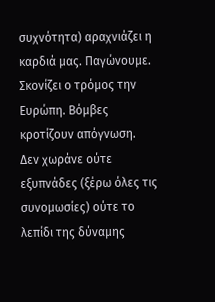συχνότητα) αραχνιάζει η καρδιά μας. Παγώνουμε.
Σκονίζει ο τρόμος την Ευρώπη. Βόμβες κροτίζουν απόγνωση.
Δεν χωράνε ούτε εξυπνάδες (ξέρω όλες τις συνομωσίες) ούτε το λεπίδι της δύναμης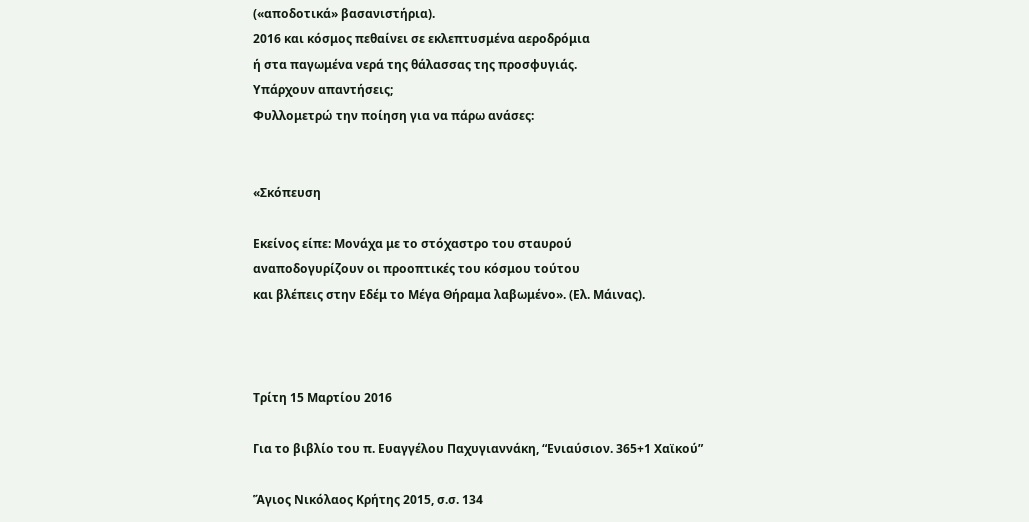(«αποδοτικά» βασανιστήρια).
2016 και κόσμος πεθαίνει σε εκλεπτυσμένα αεροδρόμια
ή στα παγωμένα νερά της θάλασσας της προσφυγιάς.
Υπάρχουν απαντήσεις;
Φυλλομετρώ την ποίηση για να πάρω ανάσες:


«Σκόπευση

Εκείνος είπε: Μονάχα με το στόχαστρο του σταυρού
αναποδογυρίζουν οι προοπτικές του κόσμου τούτου
και βλέπεις στην Εδέμ το Μέγα Θήραμα λαβωμένο». (Ελ. Μάινας).



Τρίτη 15 Μαρτίου 2016

Για το βιβλίο του π. Ευαγγέλου Παχυγιαννάκη, “Ενιαύσιον. 365+1 Χαϊκού”

Ἅγιος Νικόλαος Κρήτης 2015, σ.σ. 134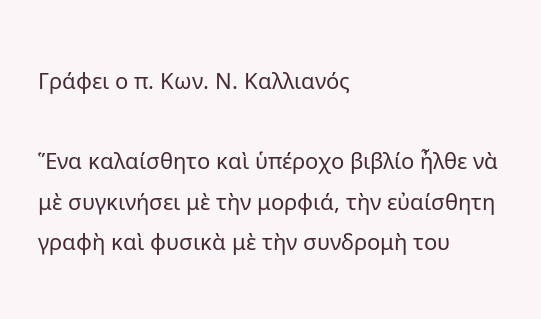Γράφει ο π. Κων. Ν. Καλλιανός

Ἕνα καλαίσθητο καὶ ὑπέροχο βιβλίο ἦλθε νὰ μὲ συγκινήσει μὲ τὴν μορφιά, τὴν εὐαίσθητη γραφὴ καὶ φυσικὰ μὲ τὴν συνδρομὴ του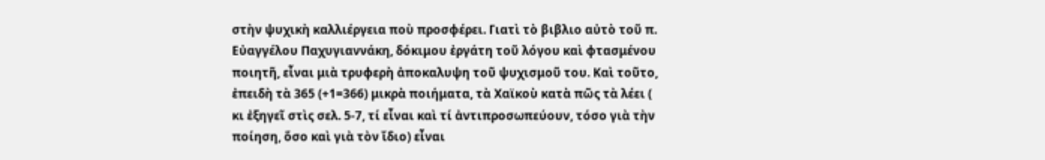στὴν ψυχικὴ καλλιέργεια ποὺ προσφέρει. Γιατὶ τὸ βιβλιο αὐτὸ τοῦ π. Εὐαγγέλου Παχυγιαννάκη, δόκιμου ἐργάτη τοῦ λόγου καὶ φτασμένου ποιητῆ, εἶναι μιὰ τρυφερὴ ἀποκαλυψη τοῦ ψυχισμοῦ του. Καὶ τοῦτο, ἐπειδὴ τὰ 365 (+1=366) μικρὰ ποιήματα, τὰ Χαϊκοὺ κατὰ πῶς τὰ λέει ( κι ἐξηγεῖ στὶς σελ. 5-7, τί εἶναι καὶ τί ἀντιπροσωπεύουν, τόσο γιὰ τὴν ποίηση, ὅσο καὶ γιὰ τὸν ἴδιο) εἶναι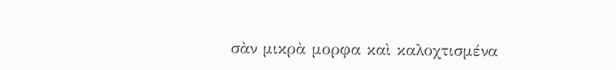σὰν μικρὰ μορφα καὶ καλοχτισμένα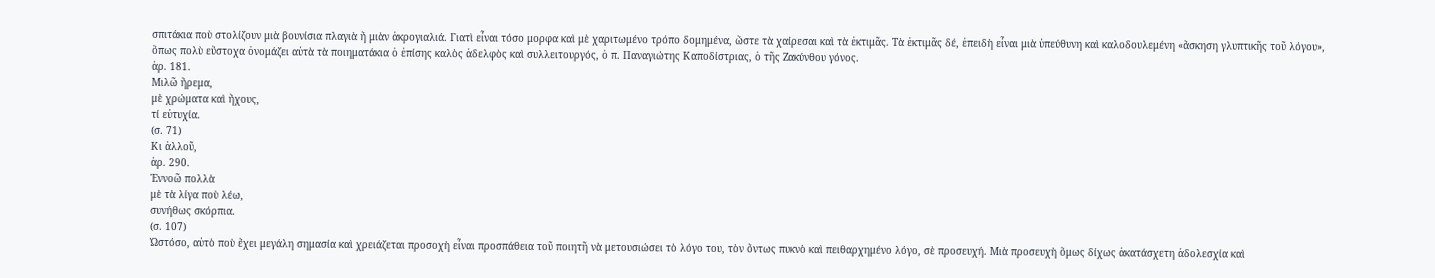σπιτάκια ποὺ στολίζουν μιὰ βουνίσια πλαγιὰ ἤ μιὰν ἀκρογιαλιά. Γιατὶ εἶναι τόσο μορφα καὶ μὲ χαριτωμένο τρόπο δομημένα, ὥστε τὰ χαίρεσαι καὶ τὰ ἐκτιμᾶς. Τὰ ἐκτιμᾶς δέ, ἐπειδὴ εἶναι μιὰ ὑπεύθυνη καὶ καλοδουλεμένη «ἄσκηση γλυπτικῆς τοῦ λόγου», ὅπως πολὺ εὔστοχα ὀνομάζει αὐτὰ τὰ ποιηματάκια ὁ ἐπίσης καλὸς ἀδελφὸς καὶ συλλειτουργός, ὁ π. Παναγιώτης Καποδίστριας, ὁ τῆς Ζακύνθου γόνος.
ἀρ. 181.
Μιλῶ ἤρεμα,
μὲ χρώματα καὶ ἤχους,
τί εὐτυχία.
(σ. 71)
Κι ἀλλοῦ,
ἀρ. 290.
Ἐννοῶ πολλὰ
μὲ τὰ λίγα ποὺ λέω,
συνήθως σκόρπια.
(σ. 107)
Ὡστόσο, αὐτὸ ποὺ ἔχει μεγάλη σημασία καὶ χρειάζεται προσοχὴ εἶναι προσπάθεια τοῦ ποιητῆ νὰ μετουσιώσει τὸ λόγο του, τὸν ὄντως πυκνὸ καὶ πειθαρχημένο λόγο, σὲ προσευχή. Μιὰ προσευχὴ ὅμως δίχως ἀκατάσχετη ἀδολεσχία καὶ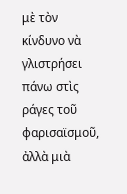μὲ τὸν κίνδυνο νὰ γλιστρήσει πάνω στὶς ράγες τοῦ φαρισαϊσμοῦ, ἀλλὰ μιὰ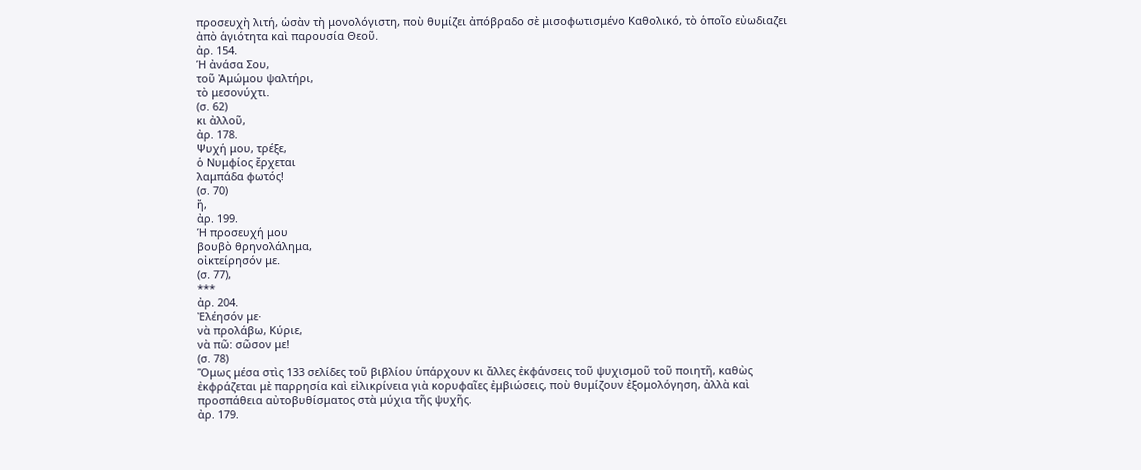προσευχὴ λιτή, ὡσὰν τὴ μονολόγιστη, ποὺ θυμίζει ἀπόβραδο σὲ μισοφωτισμένο Καθολικό, τὸ ὁποῖο εὐωδιαζει ἀπὸ ἁγιότητα καὶ παρουσία Θεοῦ.
ἀρ. 154.
Ἡ ἀνάσα Σου,
τοῦ Ἀμώμου ψαλτήρι,
τὸ μεσονύχτι.
(σ. 62)
κι ἀλλοῦ,
ἀρ. 178.
Ψυχή μου, τρέξε,
ὁ Νυμφίος ἔρχεται
λαμπάδα φωτός!
(σ. 70)
ἤ,
ἀρ. 199.
Ἡ προσευχή μου
βουβὸ θρηνολάλημα,
οἰκτείρησόν με.
(σ. 77),
***
ἀρ. 204.
Ἐλέησόν με·
νὰ προλάβω, Κύριε,
νὰ πῶ: σῶσον με!
(σ. 78)
Ὅμως μέσα στὶς 133 σελίδες τοῦ βιβλίου ὑπάρχουν κι ἄλλες ἐκφάνσεις τοῦ ψυχισμοῦ τοῦ ποιητῆ, καθὼς ἐκφράζεται μὲ παρρησία καὶ εἰλικρίνεια γιὰ κορυφαῖες ἐμβιώσεις, ποὺ θυμίζουν ἐξομολόγηση, ἀλλὰ καὶ προσπάθεια αὐτοβυθίσματος στὰ μύχια τῆς ψυχῆς.
ἀρ. 179.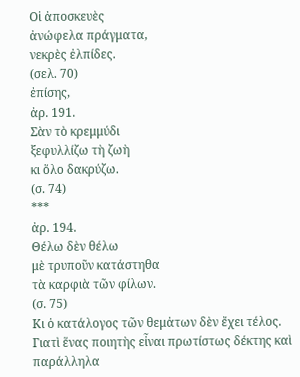Οἱ ἀποσκευὲς
ἀνώφελα πράγματα,
νεκρὲς ἐλπίδες.
(σελ. 70)
ἐπίσης,
ἀρ. 191.
Σὰν τὸ κρεμμύδι
ξεφυλλίζω τὴ ζωὴ
κι ὅλο δακρύζω.
(σ. 74)
***
ἀρ. 194.
Θέλω δὲν θέλω
μὲ τρυποῦν κατάστηθα
τὰ καρφιὰ τῶν φίλων.
(σ. 75)
Κι ὁ κατάλογος τῶν θεμἀτων δὲν ἔχει τέλος. Γιατὶ ἕνας ποιητὴς εἶναι πρωτίστως δέκτης καὶ παράλληλα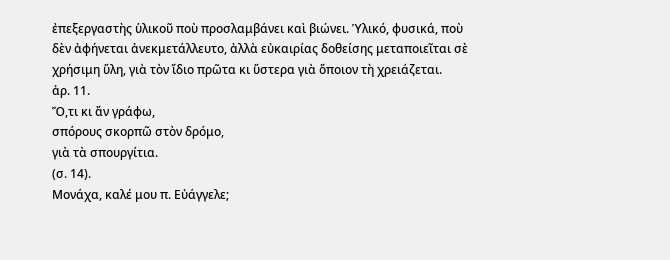ἐπεξεργαστὴς ὑλικοῦ ποὺ προσλαμβάνει καὶ βιώνει. Ὑλικό, φυσικά, ποὺ δὲν ἀφήνεται ἀνεκμετάλλευτο, ἀλλὰ εὐκαιρίας δοθείσης μεταποιεῖται σὲ χρήσιμη ὕλη, γιὰ τὸν ἴδιο πρῶτα κι ὕστερα γιὰ ὅποιον τὴ χρειάζεται.
ἀρ. 11.
Ὅ,τι κι ἄν γράφω,
σπόρους σκορπῶ στὸν δρόμο,
γιὰ τὰ σπουργίτια.
(σ. 14).
Μονάχα, καλέ μου π. Εὐάγγελε;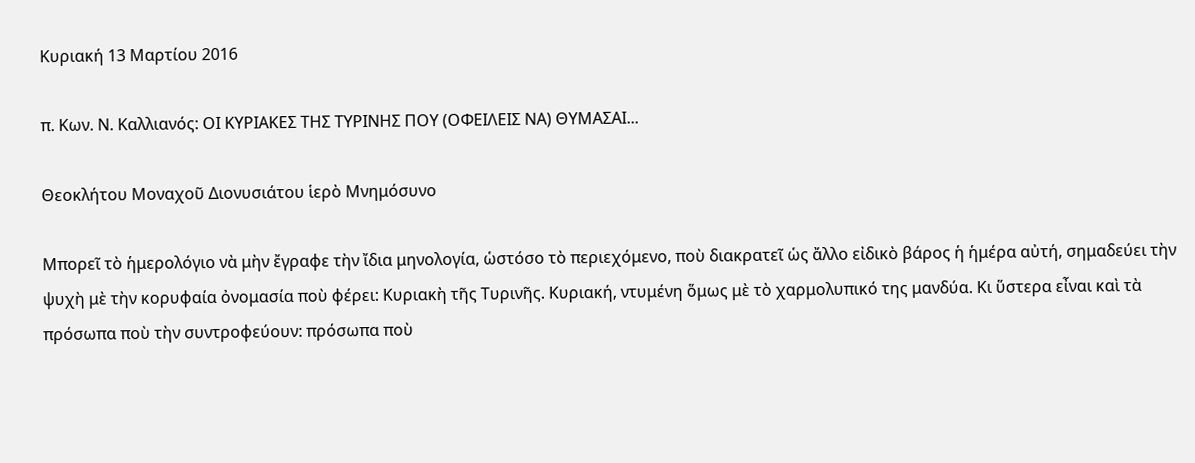Κυριακή 13 Μαρτίου 2016

π. Κων. Ν. Καλλιανός: ΟΙ ΚΥΡΙΑΚΕΣ ΤΗΣ ΤΥΡΙΝΗΣ ΠΟΥ (ΟΦΕΙΛΕΙΣ ΝΑ) ΘΥΜΑΣΑΙ...

Θεοκλήτου Μοναχοῦ Διονυσιάτου ἱερὸ Μνημόσυνο

Μπορεῖ τὸ ἡμερολόγιο νὰ μὴν ἔγραφε τὴν ἴδια μηνολογία, ὡστόσο τὸ περιεχόμενο, ποὺ διακρατεῖ ὡς ἄλλο εἰδικὸ βάρος ἡ ἡμέρα αὐτή, σημαδεύει τὴν ψυχὴ μὲ τὴν κορυφαία ὀνομασία ποὺ φέρει: Κυριακὴ τῆς Τυρινῆς. Κυριακή, ντυμένη ὅμως μὲ τὸ χαρμολυπικό της μανδύα. Κι ὕστερα εἶναι καὶ τὰ πρόσωπα ποὺ τὴν συντροφεύουν: πρόσωπα ποὺ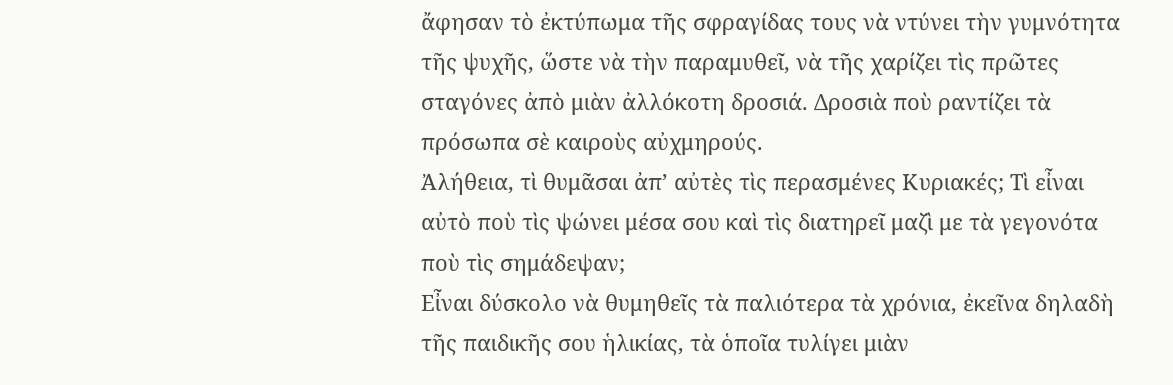ἄφησαν τὸ ἐκτύπωμα τῆς σφραγίδας τους νὰ ντύνει τὴν γυμνότητα τῆς ψυχῆς, ὥστε νὰ τὴν παραμυθεῖ, νὰ τῆς χαρίζει τὶς πρῶτες σταγόνες ἀπὸ μιὰν ἀλλόκοτη δροσιά. Δροσιὰ ποὺ ραντίζει τὰ πρόσωπα σὲ καιροὺς αὐχμηρούς.
Ἀλήθεια, τὶ θυμᾶσαι ἀπ’ αὐτὲς τὶς περασμένες Κυριακές; Τὶ εἶναι αὐτὸ ποὺ τὶς ψώνει μέσα σου καὶ τὶς διατηρεῖ μαζὶ με τὰ γεγονότα ποὺ τὶς σημάδεψαν;
Εἶναι δύσκολο νὰ θυμηθεῖς τὰ παλιότερα τὰ χρόνια, ἐκεῖνα δηλαδὴ τῆς παιδικῆς σου ἡλικίας, τὰ ὁποῖα τυλίγει μιὰν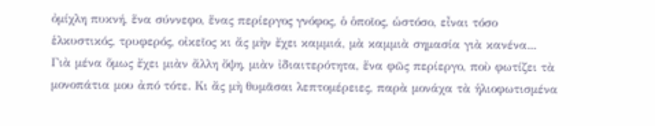ὀμίχλη πυκνή, ἕνα σύννεφο, ἕνας περίεργος γνόφος, ὁ ὁποῖος, ὡστόσο, εἶναι τόσο ἑλκυστικός, τρυφερός, οἰκεῖος κι ἄς μὴν ἔχει καμμιά, μὰ καμμιὰ σημασία γιὰ κανένα... Γιὰ μένα ὅμως ἔχει μιὰν ἄλλη ὄψη, μιὰν ἰδιαιτερότητα, ἕνα φῶς περίεργο, ποὺ φωτίζει τὰ μονοπάτια μου ἀπό τότε. Κι ἄς μὴ θυμᾶσαι λεπτομέρειες, παρὰ μονάχα τὰ ἡλιοφωτισμένα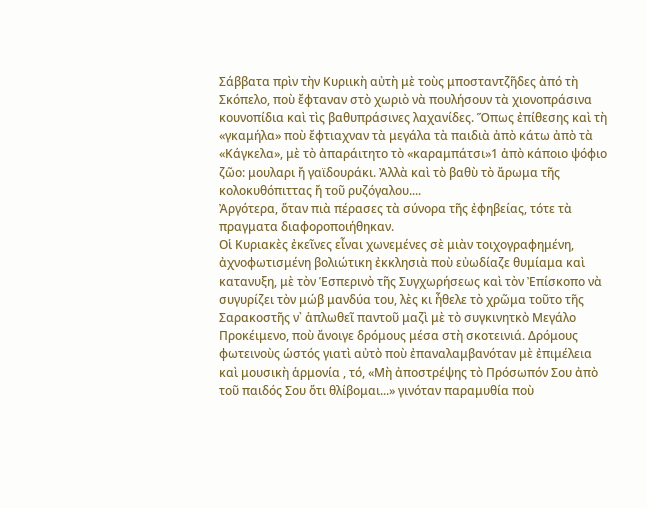Σάββατα πρὶν τὴν Κυριικὴ αὐτὴ μὲ τοὺς μποσταντζῆδες ἀπό τὴ Σκόπελο, ποὺ ἔφταναν στὸ χωριὸ νὰ πουλήσουν τὰ χιονοπράσινα κουνοπίδια καὶ τὶς βαθυπράσινες λαχανίδες. Ὅπως ἐπίθεσης καὶ τὴ «γκαμήλα» ποὺ ἔφτιαχναν τὰ μεγάλα τὰ παιδιὰ ἀπὸ κάτω ἀπὸ τὰ «Κάγκελα», μὲ τὸ ἀπαράιτητο τὸ «καραμπάτσι»1 ἀπὸ κάποιο ψόφιο ζῶο: μουλαρι ἤ γαϊδουράκι. Ἀλλὰ καὶ τὸ βαθὺ τὸ ἄρωμα τῆς κολοκυθόπιττας ἤ τοῦ ρυζόγαλου....
Ἀργότερα, ὅταν πιὰ πέρασες τὰ σύνορα τῆς ἐφηβείας, τότε τὰ πραγματα διαφοροποιήθηκαν.
Οἱ Κυριακὲς ἐκεῖνες εἶναι χωνεμένες σὲ μιὰν τοιχογραφημένη, ἀχνοφωτισμένη βολιώτικη ἐκκλησιὰ ποὺ εὐωδίαζε θυμίαμα καὶ κατανυξη, μὲ τὸν Ἑσπερινὸ τῆς Συγχωρήσεως καὶ τὸν Ἐπίσκοπο νὰ συγυρίζει τὸν μώβ μανδύα του, λὲς κι ἦθελε τὸ χρῶμα τοῦτο τῆς Σαρακοστῆς ν᾿ ἁπλωθεῖ παντοῦ μαζὶ μὲ τὸ συγκινητκὸ Μεγάλο Προκέιμενο, ποὺ ἄνοιγε δρόμους μέσα στὴ σκοτεινιά. Δρόμους φωτεινοὺς ὡστός γιατὶ αὐτὸ ποὺ ἐπαναλαμβανόταν μὲ ἐπιμέλεια καὶ μουσικὴ ἁρμονία , τό, «Μὴ ἀποστρέψης τὸ Πρόσωπόν Σου ἀπὸ τοῦ παιδός Σου ὅτι θλίβομαι...» γινόταν παραμυθία ποὺ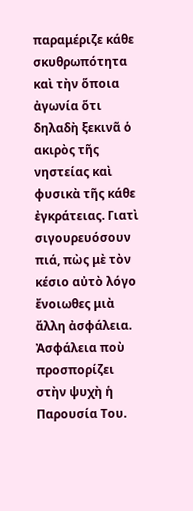παραμέριζε κάθε σκυθρωπότητα καὶ τὴν ὅποια ἀγωνία ὅτι δηλαδὴ ξεκινᾶ ὁ ακιρὸς τῆς νηστείας καὶ φυσικὰ τῆς κάθε ἐγκράτειας. Γιατὶ σιγουρευόσουν πιά, πὼς μὲ τὸν κέσιο αὐτὸ λόγο ἔνοιωθες μιὰ ἄλλη ἀσφάλεια. Ἀσφάλεια ποὺ προσπορίζει στὴν ψυχὴ ἡ Παρουσία Του.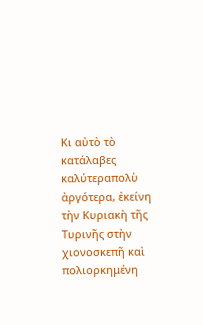Κι αὐτὸ τὸ κατάλαβες καλύτεραπολὺ ἀργότερα, ἐκείνη τὴν Κυριακὴ τῆς Τυρινῆς στὴν χιονοσκεπῆ καὶ πολιορκημένη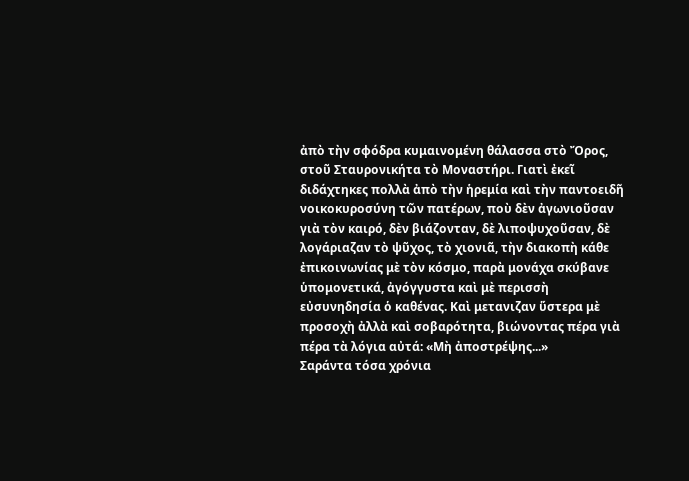ἀπὸ τὴν σφόδρα κυμαινομένη θάλασσα στὸ Ὄρος, στοῦ Σταυρονικήτα τὸ Μοναστήρι. Γιατὶ ἐκεῖ διδάχτηκες πολλὰ ἀπὸ τὴν ἡρεμία καὶ τὴν παντοειδῆ νοικοκυροσύνη τῶν πατέρων, ποὺ δὲν ἀγωνιοῦσαν γιὰ τὸν καιρό, δὲν βιάζονταν, δὲ λιποψυχοῦσαν, δὲ λογάριαζαν τὸ ψῦχος, τὸ χιονιᾶ, τὴν διακοπὴ κάθε ἐπικοινωνίας μὲ τὸν κόσμο, παρὰ μονάχα σκύβανε ὑπομονετικά, ἀγόγγυστα καὶ μὲ περισσὴ εὐσυνηδησία ὁ καθένας. Καὶ μετανιζαν ὕστερα μὲ προσοχὴ ἀλλὰ καὶ σοβαρότητα, βιώνοντας πέρα γιὰ πέρα τὰ λόγια αὐτά: «Μὴ ἀποστρέψης...»
Σαράντα τόσα χρόνια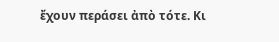ἔχουν περάσει ἀπὸ τότε. Κι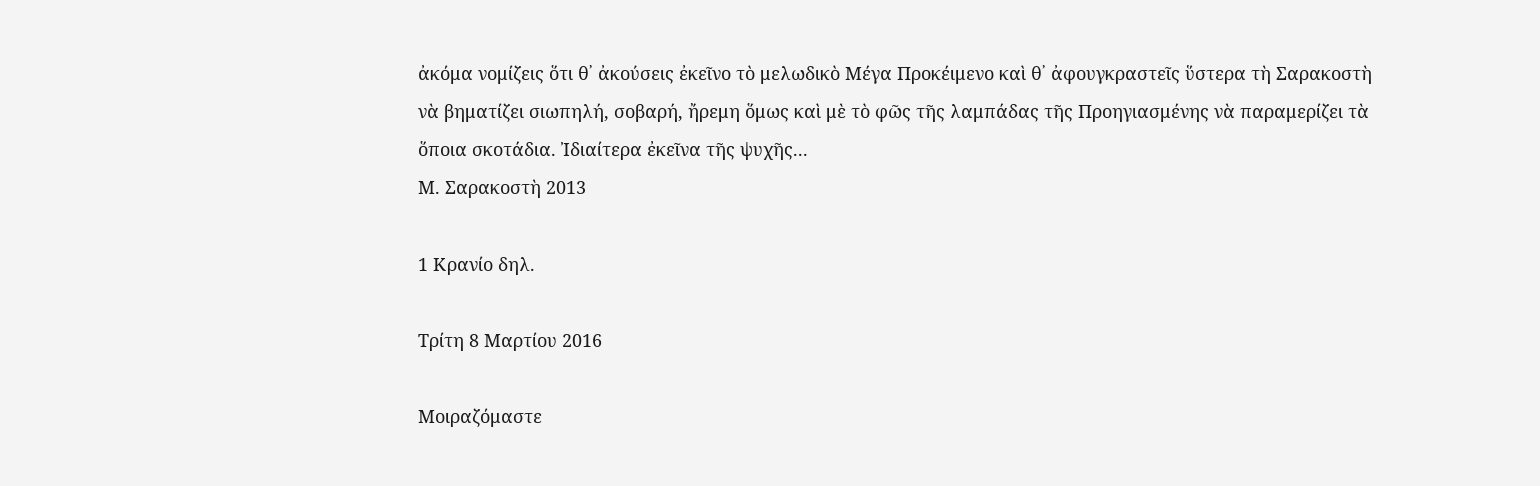ἀκόμα νομίζεις ὅτι θ᾿ ἀκούσεις ἐκεῖνο τὸ μελωδικὸ Μέγα Προκέιμενο καὶ θ᾿ ἀφουγκραστεῖς ὕστερα τὴ Σαρακοστὴ νὰ βηματίζει σιωπηλή, σοβαρή, ἤρεμη ὅμως καὶ μὲ τὸ φῶς τῆς λαμπάδας τῆς Προηγιασμένης νὰ παραμερίζει τὰ ὅποια σκοτάδια. Ἰδιαίτερα ἐκεῖνα τῆς ψυχῆς...
Μ. Σαρακοστὴ 2013

1 Κρανίο δηλ.

Τρίτη 8 Μαρτίου 2016

Μοιραζόμαστε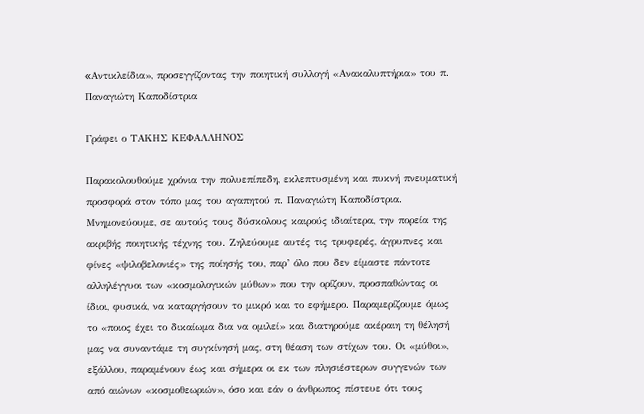«Aντικλείδια», προσεγγίζοντας την ποιητική συλλογή «Ανακαλυπτήρια» του π. Παναγιώτη Καποδίστρια

Γράφει ο ΤΑΚΗΣ ΚΕΦΑΛΛΗΝΟΣ

Παρακολουθούμε χρόνια την πολυεπίπεδη, εκλεπτυσμένη και πυκνή πνευματική προσφορά στον τόπο μας του αγαπητού π. Παναγιώτη Καποδίστρια. Μνημονεύουμε, σε αυτούς τους δύσκολους καιρούς ιδιαίτερα, την πορεία της ακριβής ποιητικής τέχνης του. Ζηλεύουμε αυτές τις τρυφερές, άγρυπνες και φίνες «ψιλοβελονιές» της ποίησής του, παρ’ όλο που δεν είμαστε πάντοτε αλληλέγγυοι των «κοσμολογικών μύθων» που την ορίζουν, προσπαθώντας οι ίδιοι, φυσικά, να καταργήσουν το μικρό και το εφήμερο. Παραμερίζουμε όμως το «ποιος έχει το δικαίωμα δια να ομιλεί» και διατηρούμε ακέραιη τη θέλησή μας να συναντάμε τη συγκίνησή μας, στη θέαση των στίχων του. Οι «μύθοι», εξάλλου, παραμένουν έως και σήμερα οι εκ των πλησιέστερων συγγενών των από αιώνων «κοσμοθεωριών», όσο και εάν ο άνθρωπος πίστευε ότι τους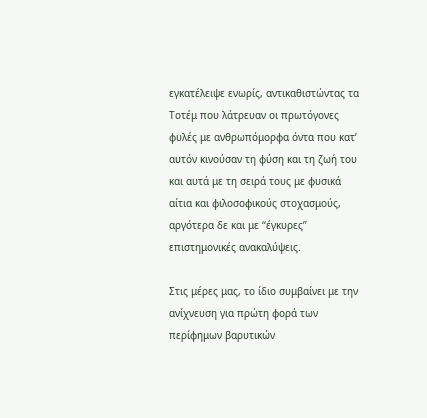εγκατέλειψε ενωρίς, αντικαθιστώντας τα Τοτέμ που λάτρευαν οι πρωτόγονες φυλές με ανθρωπόμορφα όντα που κατ’ αυτόν κινούσαν τη φύση και τη ζωή του και αυτά με τη σειρά τους με φυσικά αίτια και φιλοσοφικούς στοχασμούς, αργότερα δε και με ‘‘έγκυρες’’ επιστημονικές ανακαλύψεις.

Στις μέρες μας, το ίδιο συμβαίνει με την ανίχνευση για πρώτη φορά των περίφημων βαρυτικών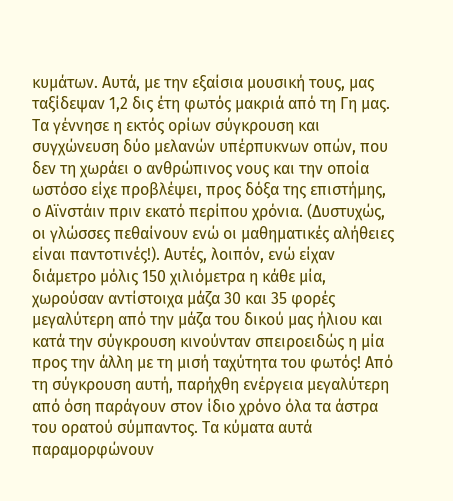κυμάτων. Αυτά, με την εξαίσια μουσική τους, μας ταξίδεψαν 1,2 δις έτη φωτός μακριά από τη Γη μας. Τα γέννησε η εκτός ορίων σύγκρουση και συγχώνευση δύο μελανών υπέρπυκνων οπών, που δεν τη χωράει ο ανθρώπινος νους και την οποία ωστόσο είχε προβλέψει, προς δόξα της επιστήμης, ο Αϊνστάιν πριν εκατό περίπου χρόνια. (Δυστυχώς, οι γλώσσες πεθαίνουν ενώ οι μαθηματικές αλήθειες είναι παντοτινές!). Αυτές, λοιπόν, ενώ είχαν διάμετρο μόλις 150 χιλιόμετρα η κάθε μία, χωρούσαν αντίστοιχα μάζα 30 και 35 φορές μεγαλύτερη από την μάζα του δικού μας ήλιου και κατά την σύγκρουση κινούνταν σπειροειδώς η μία προς την άλλη με τη μισή ταχύτητα του φωτός! Από τη σύγκρουση αυτή, παρήχθη ενέργεια μεγαλύτερη από όση παράγουν στον ίδιο χρόνο όλα τα άστρα του ορατού σύμπαντος. Τα κύματα αυτά παραμορφώνουν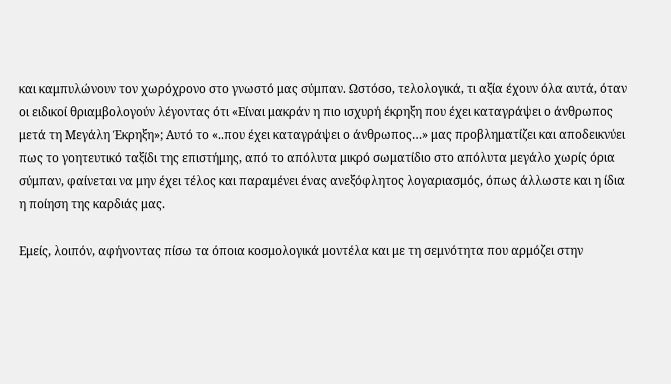και καμπυλώνουν τον χωρόχρονο στο γνωστό μας σύμπαν. Ωστόσο, τελολογικά, τι αξία έχουν όλα αυτά, όταν οι ειδικοί θριαμβολογούν λέγοντας ότι «Είναι μακράν η πιο ισχυρή έκρηξη που έχει καταγράψει ο άνθρωπος μετά τη Μεγάλη Έκρηξη»; Αυτό το «..που έχει καταγράψει ο άνθρωπος…» μας προβληματίζει και αποδεικνύει πως το γοητευτικό ταξίδι της επιστήμης, από το απόλυτα μικρό σωματίδιο στο απόλυτα μεγάλο χωρίς όρια σύμπαν, φαίνεται να μην έχει τέλος και παραμένει ένας ανεξόφλητος λογαριασμός, όπως άλλωστε και η ίδια η ποίηση της καρδιάς μας.

Εμείς, λοιπόν, αφήνοντας πίσω τα όποια κοσμολογικά μοντέλα και με τη σεμνότητα που αρμόζει στην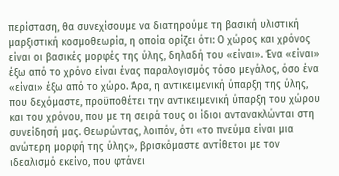περίσταση, θα συνεχίσουμε να διατηρούμε τη βασική υλιστική μαρξιστική κοσμοθεωρία, η οποία ορίζει ότι: Ο χώρος και χρόνος είναι οι βασικές μορφές της ύλης, δηλαδή του «είναι». Ένα «είναι» έξω από το χρόνο είναι ένας παραλογισμός τόσο μεγάλος, όσο ένα «είναι» έξω από το χώρο. Άρα, η αντικειμενική ύπαρξη της ύλης, που δεχόμαστε, προϋποθέτει την αντικειμενική ύπαρξη του χώρου και του χρόνου, που με τη σειρά τους οι ίδιοι αντανακλώνται στη συνείδησή μας. Θεωρώντας, λοιπόν, ότι «το πνεύμα είναι μια ανώτερη μορφή της ύλης», βρισκόμαστε αντίθετοι με τον ιδεαλισμό εκείνο, που φτάνει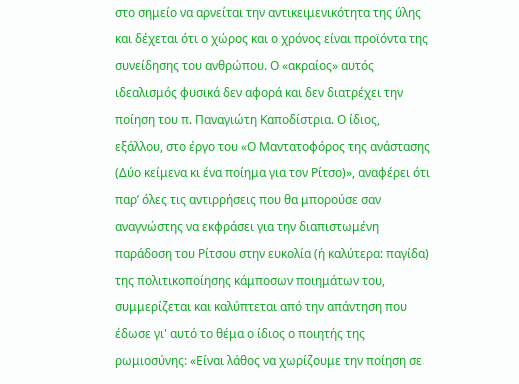στο σημείο να αρνείται την αντικειμενικότητα της ύλης και δέχεται ότι ο χώρος και ο χρόνος είναι προϊόντα της συνείδησης του ανθρώπου. Ο «ακραίος» αυτός ιδεαλισμός φυσικά δεν αφορά και δεν διατρέχει την ποίηση του π. Παναγιώτη Καποδίστρια. Ο ίδιος, εξάλλου, στο έργο του «Ο Μαντατοφόρος της ανάστασης (Δύο κείμενα κι ένα ποίημα για τον Ρίτσο)», αναφέρει ότι παρ’ όλες τις αντιρρήσεις που θα μπορούσε σαν αναγνώστης να εκφράσει για την διαπιστωμένη παράδοση του Ρίτσου στην ευκολία (ή καλύτερα: παγίδα) της πολιτικοποίησης κάμποσων ποιημάτων του, συμμερίζεται και καλύπτεται από την απάντηση που έδωσε γι' αυτό το θέμα ο ίδιος ο ποιητής της ρωμιοσύνης: «Είναι λάθος να χωρίζουμε την ποίηση σε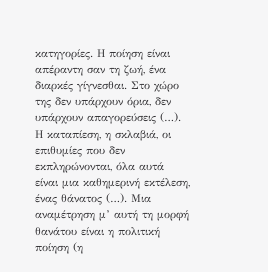κατηγορίες. Η ποίηση είναι απέραντη σαν τη ζωή, ένα διαρκές γίγνεσθαι. Στο χώρο της δεν υπάρχουν όρια, δεν υπάρχουν απαγορεύσεις (…). Η καταπίεση, η σκλαβιά, οι επιθυμίες που δεν εκπληρώνονται, όλα αυτά είναι μια καθημερινή εκτέλεση, ένας θάνατος (…). Μια αναμέτρηση μ’ αυτή τη μορφή θανάτου είναι η πολιτική ποίηση (η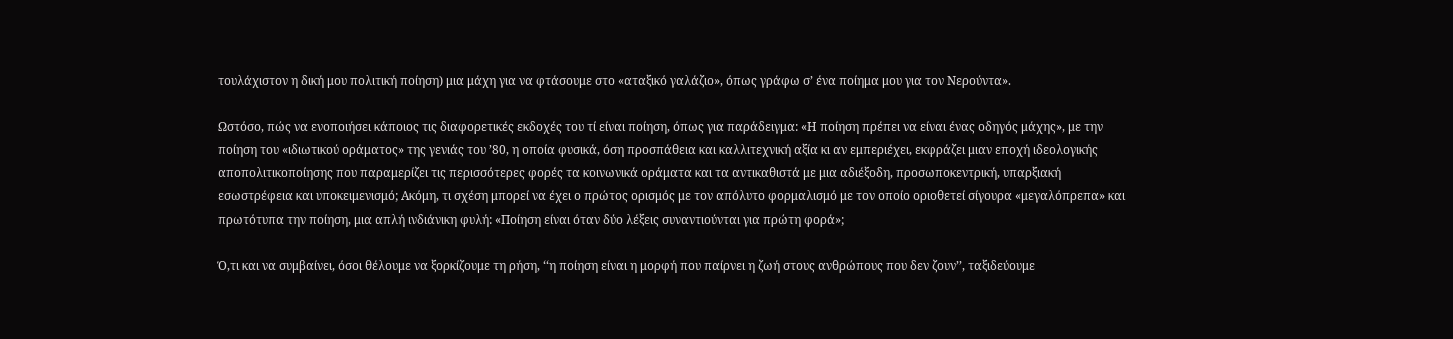τουλάχιστον η δική μου πολιτική ποίηση) μια μάχη για να φτάσουμε στο «αταξικό γαλάζιο», όπως γράφω σ’ ένα ποίημα μου για τον Νερούντα».

Ωστόσο, πώς να ενοποιήσει κάποιος τις διαφορετικές εκδοχές του τί είναι ποίηση, όπως για παράδειγμα: «Η ποίηση πρέπει να είναι ένας οδηγός μάχης», με την ποίηση του «ιδιωτικού οράματος» της γενιάς του ’80, η οποία φυσικά, όση προσπάθεια και καλλιτεχνική αξία κι αν εμπεριέχει, εκφράζει μιαν εποχή ιδεολογικής αποπολιτικοποίησης που παραμερίζει τις περισσότερες φορές τα κοινωνικά οράματα και τα αντικαθιστά με μια αδιέξοδη, προσωποκεντρική, υπαρξιακή εσωστρέφεια και υποκειμενισμό; Ακόμη, τι σχέση μπορεί να έχει ο πρώτος ορισμός με τον απόλυτο φορμαλισμό με τον οποίο οριοθετεί σίγουρα «μεγαλόπρεπα» και πρωτότυπα την ποίηση, μια απλή ινδιάνικη φυλή: «Ποίηση είναι όταν δύο λέξεις συναντιούνται για πρώτη φορά»;

Ό,τι και να συμβαίνει, όσοι θέλουμε να ξορκίζουμε τη ρήση, ‘‘η ποίηση είναι η μορφή που παίρνει η ζωή στους ανθρώπους που δεν ζουν’’, ταξιδεύουμε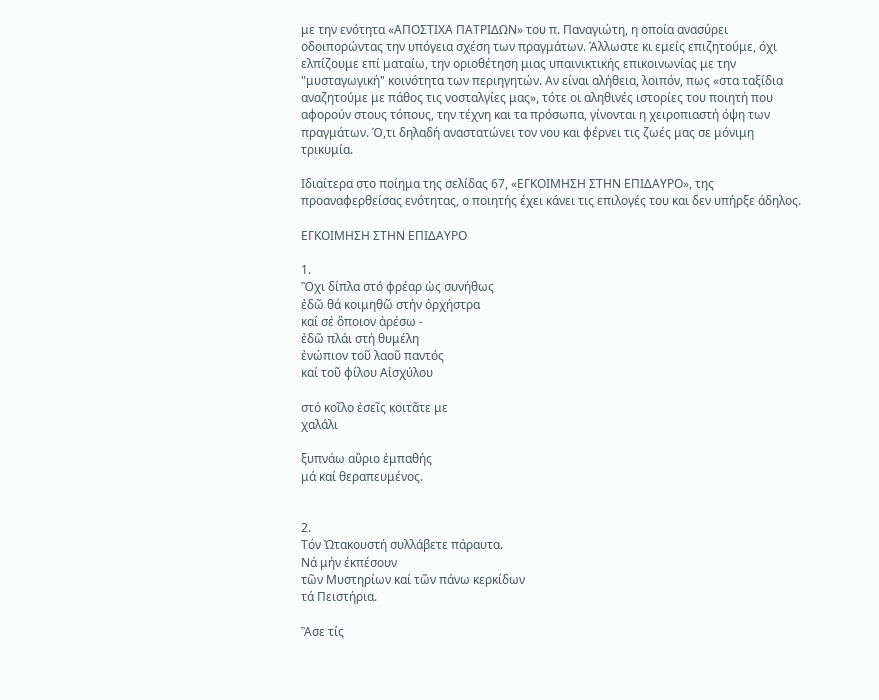με την ενότητα «ΑΠΟΣΤΙΧΑ ΠΑΤΡΙΔΩΝ» του π. Παναγιώτη, η οποία ανασύρει οδοιπορώντας την υπόγεια σχέση των πραγμάτων. Άλλωστε κι εμείς επιζητούμε, όχι ελπίζουμε επί ματαίω, την οριοθέτηση μιας υπαινικτικής επικοινωνίας με την "μυσταγωγική" κοινότητα των περιηγητών. Αν είναι αλήθεια, λοιπόν, πως «στα ταξίδια αναζητούμε με πάθος τις νοσταλγίες μας», τότε οι αληθινές ιστορίες του ποιητή που αφορούν στους τόπους, την τέχνη και τα πρόσωπα, γίνονται η χειροπιαστή όψη των πραγμάτων. Ό,τι δηλαδή αναστατώνει τον νου και φέρνει τις ζωές μας σε μόνιμη τρικυμία.

Ιδιαίτερα στο ποίημα της σελίδας 67, «ΕΓΚΟΙΜΗΣΗ ΣΤΗΝ ΕΠΙΔΑΥΡΟ», της προαναφερθείσας ενότητας, ο ποιητής έχει κάνει τις επιλογές του και δεν υπήρξε άδηλος.

ΕΓΚΟΙΜΗΣΗ ΣΤΗΝ ΕΠΙΔΑΥΡΟ

1.
Ὂχι δίπλα στό φρέαρ ὡς συνήθως
ἐδῶ θά κοιμηθῶ στήν ὀρχήστρα
καί σέ ὃποιον ἀρέσω -
ἐδῶ πλάι στή θυμέλη
ἐνώπιον τοῦ λαοῦ παντός
καί τοῦ φίλου Αἰσχύλου

στό κοῖλο ἐσεῖς κοιτᾶτε με
χαλάλι

ξυπνάω αὒριο ἐμπαθής
μά καί θεραπευμένος.


2.
Τόν Ὠτακουστή συλλάβετε πάραυτα.
Νά μήν έκπέσουν
τῶν Μυστηρίων καί τῶν πάνω κερκίδων
τά Πειστήρια.

Ἂσε τίς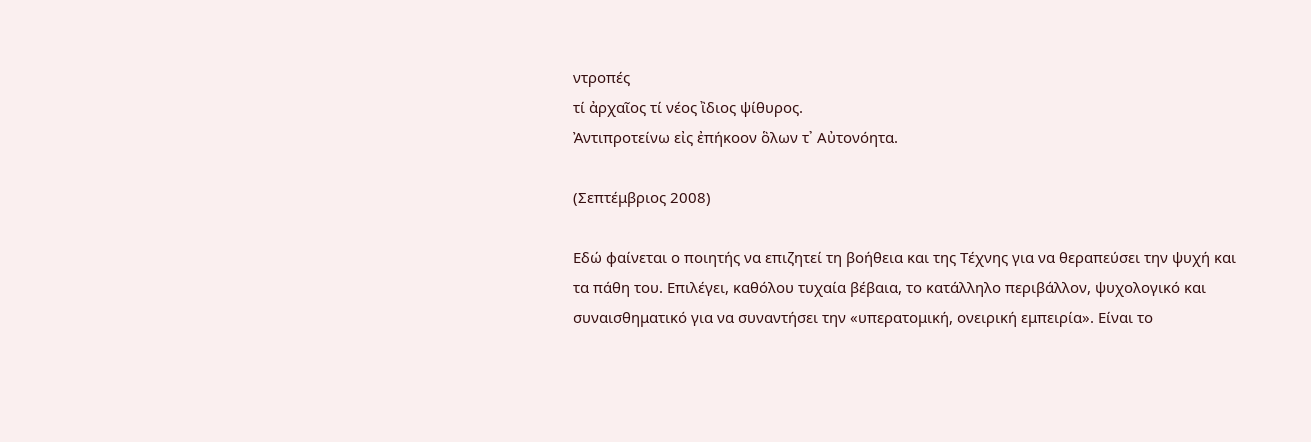ντροπές
τί ἀρχαῖος τί νέος ἲδιος ψίθυρος.
Ἀντιπροτείνω εἰς ἐπήκοον ὃλων τ᾽ Αὐτονόητα.

(Σεπτέμβριος 2008)

Εδώ φαίνεται ο ποιητής να επιζητεί τη βοήθεια και της Τέχνης για να θεραπεύσει την ψυχή και τα πάθη του. Επιλέγει, καθόλου τυχαία βέβαια, το κατάλληλο περιβάλλον, ψυχολογικό και συναισθηματικό για να συναντήσει την «υπερατομική, ονειρική εμπειρία». Είναι το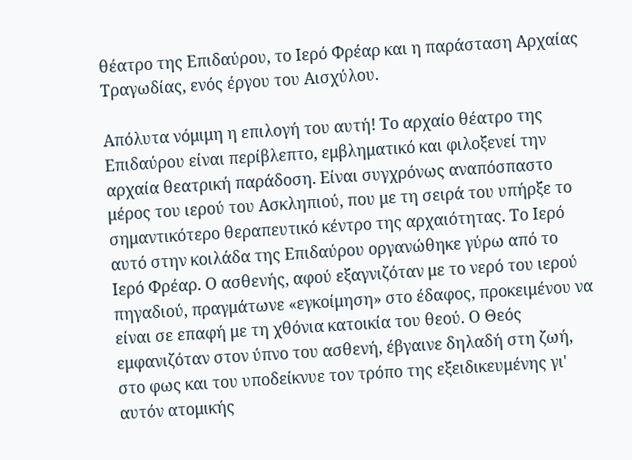θέατρο της Επιδαύρου, το Ιερό Φρέαρ και η παράσταση Αρχαίας Τραγωδίας, ενός έργου του Αισχύλου.

Απόλυτα νόμιμη η επιλογή του αυτή! Το αρχαίο θέατρο της Επιδαύρου είναι περίβλεπτο, εμβληματικό και φιλοξενεί την αρχαία θεατρική παράδοση. Είναι συγχρόνως αναπόσπαστο μέρος του ιερού του Ασκληπιού, που με τη σειρά του υπήρξε το σημαντικότερο θεραπευτικό κέντρο της αρχαιότητας. Το Ιερό αυτό στην κοιλάδα της Επιδαύρου οργανώθηκε γύρω από το Ιερό Φρέαρ. Ο ασθενής, αφού εξαγνιζόταν με το νερό του ιερού πηγαδιού, πραγμάτωνε «εγκοίμηση» στο έδαφος, προκειμένου να είναι σε επαφή με τη χθόνια κατοικία του θεού. Ο Θεός εμφανιζόταν στον ύπνο του ασθενή, έβγαινε δηλαδή στη ζωή, στο φως και του υποδείκνυε τον τρόπο της εξειδικευμένης γι' αυτόν ατομικής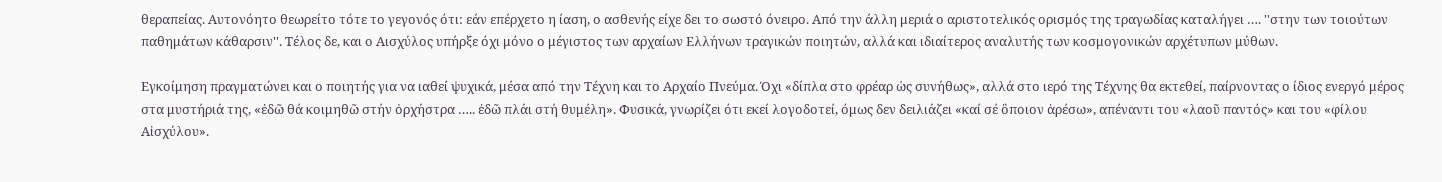θεραπείας. Αυτονόητο θεωρείτο τότε το γεγονός ότι: εάν επέρχετο η ίαση, ο ασθενής είχε δει το σωστό όνειρο. Από την άλλη μεριά ο αριστοτελικός ορισμός της τραγωδίας καταλήγει …. ''στην των τοιούτων παθημάτων κάθαρσιν''. Τέλος δε, και ο Αισχύλος υπήρξε όχι μόνο ο μέγιστος των αρχαίων Ελλήνων τραγικών ποιητών, αλλά και ιδιαίτερος αναλυτής των κοσμογονικών αρχέτυπων μύθων.

Εγκοίμηση πραγματώνει και ο ποιητής για να ιαθεί ψυχικά, μέσα από την Τέχνη και το Αρχαίο Πνεύμα. Όχι «δίπλα στο φρέαρ ὡς συνήθως», αλλά στο ιερό της Τέχνης θα εκτεθεί, παίρνοντας ο ίδιος ενεργό μέρος στα μυστήριά της, «ἐδῶ θά κοιμηθῶ στήν ὀρχήστρα ….. ἐδῶ πλάι στή θυμέλη». Φυσικά, γνωρίζει ότι εκεί λογοδοτεί, όμως δεν δειλιάζει «καί σέ ὃποιον ἀρέσω», απέναντι του «λαοῦ παντός» και του «φίλου Αἰσχύλου».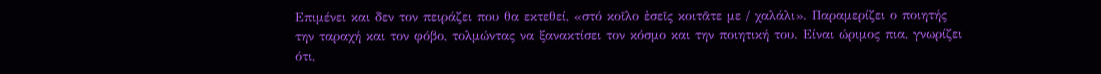Επιμένει και δεν τον πειράζει που θα εκτεθεί, «στό κοῖλο ἐσεῖς κοιτᾶτε με / χαλάλι». Παραμερίζει ο ποιητής την ταραχή και τον φόβο, τολμώντας να ξανακτίσει τον κόσμο και την ποιητική του. Είναι ώριμος πια, γνωρίζει ότι,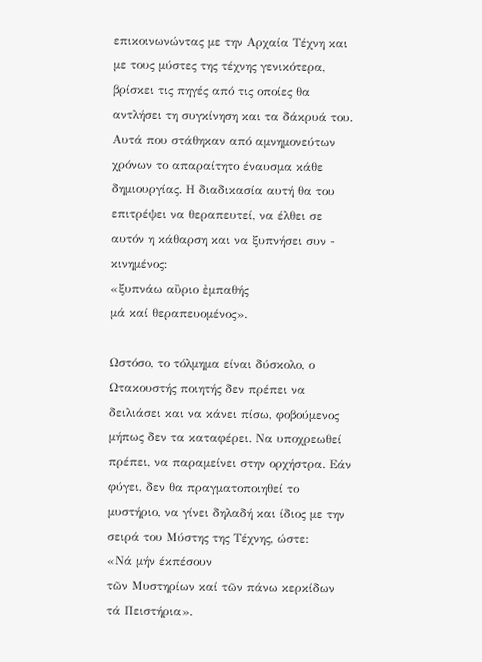επικοινωνώντας με την Αρχαία Τέχνη και με τους μύστες της τέχνης γενικότερα, βρίσκει τις πηγές από τις οποίες θα αντλήσει τη συγκίνηση και τα δάκρυά του. Αυτά που στάθηκαν από αμνημονεύτων χρόνων το απαραίτητο έναυσμα κάθε δημιουργίας. Η διαδικασία αυτή θα του επιτρέψει να θεραπευτεί, να έλθει σε αυτόν η κάθαρση και να ξυπνήσει συν - κινημένος:
«ξυπνάω αὒριο ἐμπαθής
μά καί θεραπευομένος».

Ωστόσο, το τόλμημα είναι δύσκολο, ο Ωτακουστής ποιητής δεν πρέπει να δειλιάσει και να κάνει πίσω, φοβούμενος μήπως δεν τα καταφέρει. Να υποχρεωθεί πρέπει, να παραμείνει στην ορχήστρα. Εάν φύγει, δεν θα πραγματοποιηθεί το μυστήριο, να γίνει δηλαδή και ίδιος με την σειρά του Μύστης της Τέχνης, ώστε:
«Νά μήν έκπέσουν
τῶν Μυστηρίων καί τῶν πάνω κερκίδων
τά Πειστήρια».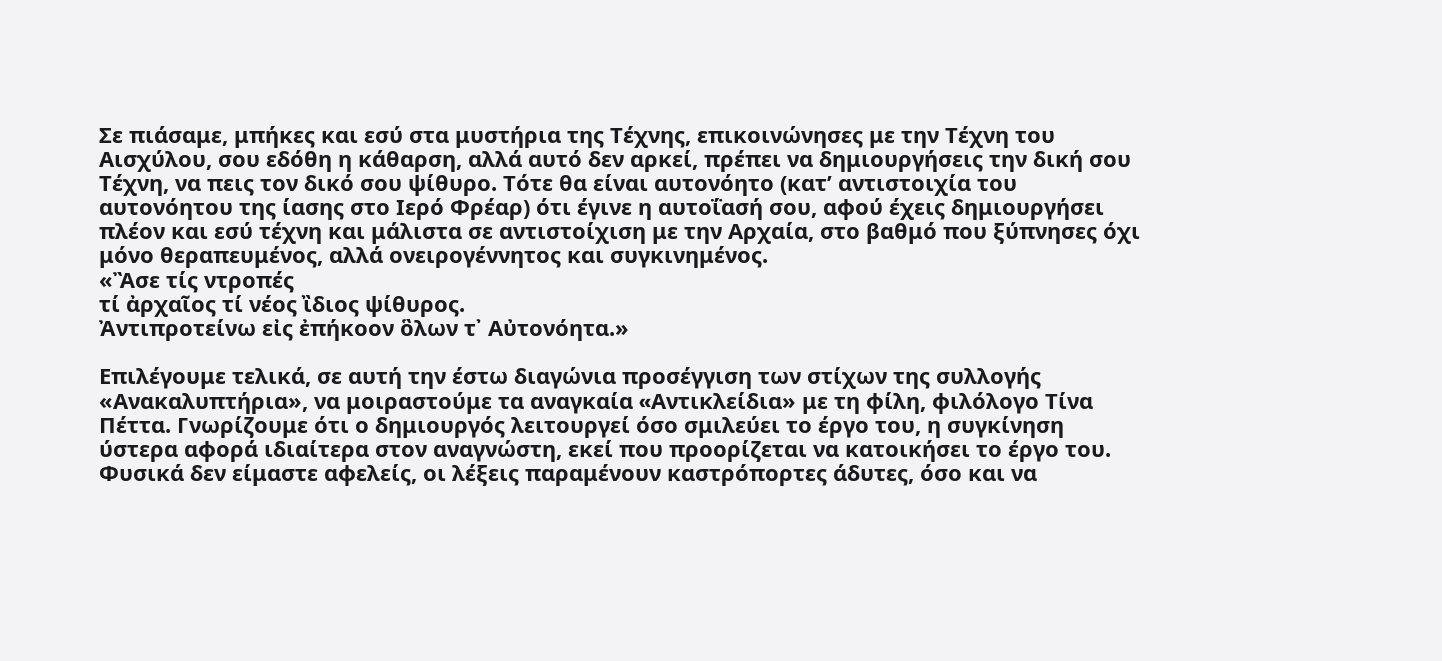Σε πιάσαμε, μπήκες και εσύ στα μυστήρια της Τέχνης, επικοινώνησες με την Τέχνη του Αισχύλου, σου εδόθη η κάθαρση, αλλά αυτό δεν αρκεί, πρέπει να δημιουργήσεις την δική σου Τέχνη, να πεις τον δικό σου ψίθυρο. Τότε θα είναι αυτονόητο (κατ’ αντιστοιχία του αυτονόητου της ίασης στο Ιερό Φρέαρ) ότι έγινε η αυτοΐασή σου, αφού έχεις δημιουργήσει πλέον και εσύ τέχνη και μάλιστα σε αντιστοίχιση με την Αρχαία, στο βαθμό που ξύπνησες όχι μόνο θεραπευμένος, αλλά ονειρογέννητος και συγκινημένος.
«Ἂσε τίς ντροπές
τί ἀρχαῖος τί νέος ἲδιος ψίθυρος.
Ἀντιπροτείνω εἰς ἐπήκοον ὃλων τ᾽ Αὐτονόητα.»

Επιλέγουμε τελικά, σε αυτή την έστω διαγώνια προσέγγιση των στίχων της συλλογής «Ανακαλυπτήρια», να μοιραστούμε τα αναγκαία «Aντικλείδια» με τη φίλη, φιλόλογο Τίνα Πέττα. Γνωρίζουμε ότι ο δημιουργός λειτουργεί όσο σμιλεύει το έργο του, η συγκίνηση ύστερα αφορά ιδιαίτερα στον αναγνώστη, εκεί που προορίζεται να κατοικήσει το έργο του. Φυσικά δεν είμαστε αφελείς, οι λέξεις παραμένουν καστρόπορτες άδυτες, όσο και να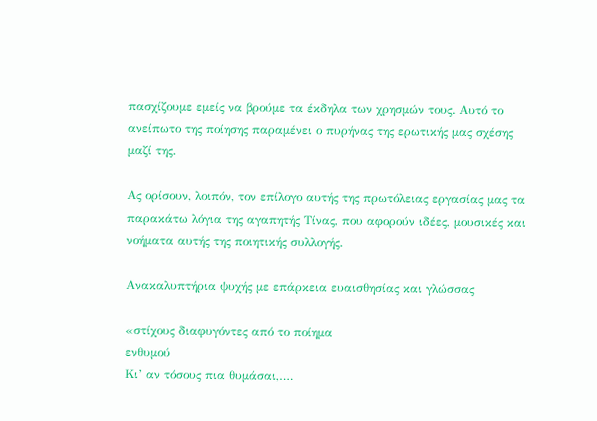πασχίζουμε εμείς να βρούμε τα έκδηλα των χρησμών τους. Αυτό το ανείπωτο της ποίησης παραμένει ο πυρήνας της ερωτικής μας σχέσης μαζί της.

Ας ορίσουν, λοιπόν, τον επίλογο αυτής της πρωτόλειας εργασίας μας τα παρακάτω λόγια της αγαπητής Τίνας, που αφορούν ιδέες, μουσικές και νοήματα αυτής της ποιητικής συλλογής.

Ανακαλυπτήρια ψυχής με επάρκεια ευαισθησίας και γλώσσας

«στίχους διαφυγόντες από το ποίημα
ενθυμού
Κι’ αν τόσους πια θυμάσαι,….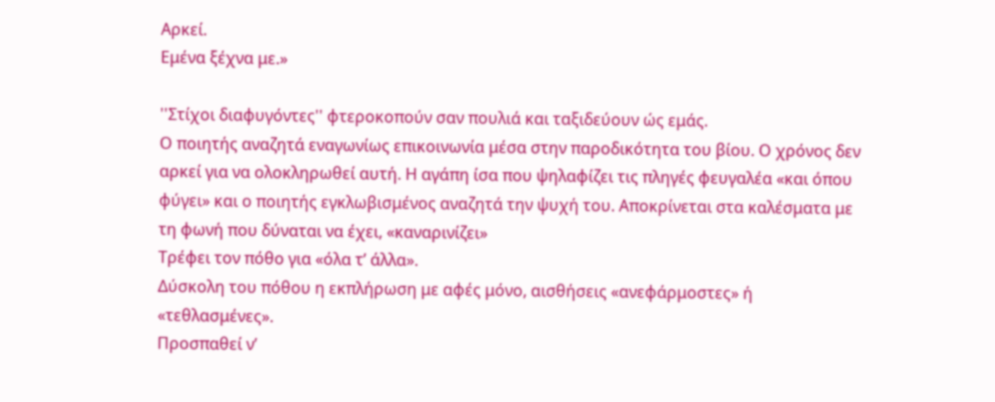Αρκεί.
Εμένα ξέχνα με.»

''Στίχοι διαφυγόντες'' φτεροκοπούν σαν πουλιά και ταξιδεύουν ώς εμάς.
Ο ποιητής αναζητά εναγωνίως επικοινωνία μέσα στην παροδικότητα του βίου. Ο χρόνος δεν αρκεί για να ολοκληρωθεί αυτή. Η αγάπη ίσα που ψηλαφίζει τις πληγές φευγαλέα «και όπου φύγει» και ο ποιητής εγκλωβισμένος αναζητά την ψυχή του. Αποκρίνεται στα καλέσματα με τη φωνή που δύναται να έχει, «καναρινίζει»
Τρέφει τον πόθο για «όλα τ’ άλλα».
Δύσκολη του πόθου η εκπλήρωση με αφές μόνο, αισθήσεις «ανεφάρμοστες» ή «τεθλασμένες».
Προσπαθεί ν’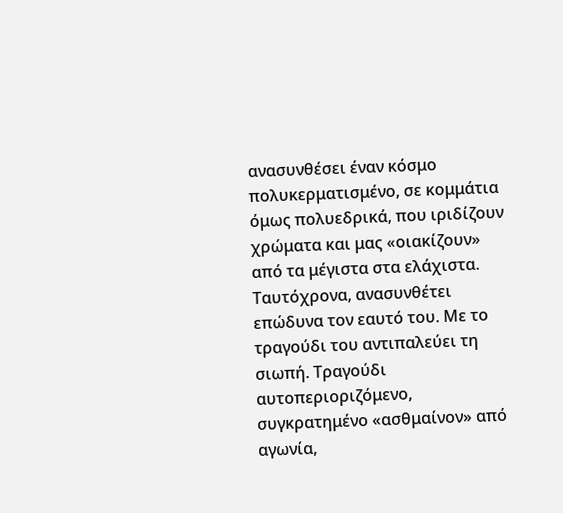ανασυνθέσει έναν κόσμο πολυκερματισμένο, σε κομμάτια όμως πολυεδρικά, που ιριδίζουν χρώματα και μας «οιακίζουν» από τα μέγιστα στα ελάχιστα. Ταυτόχρονα, ανασυνθέτει επώδυνα τον εαυτό του. Με το τραγούδι του αντιπαλεύει τη σιωπή. Τραγούδι αυτοπεριοριζόμενο, συγκρατημένο «ασθμαίνον» από αγωνία,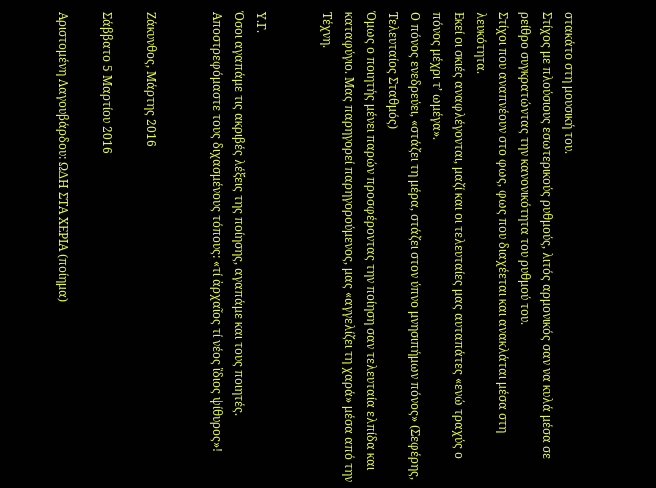στακάτο στη μουσική του.
Στίχος με πλούσιους εσωτερικούς ρυθμούς, λιτός αρμονικός σαν να κυλά μέσα σε ρείθρο συγκρατώντας την κανονικότητα του ρυθμού του.
Στίχοι που αναπνέουν στο φως, φως που διαχέεται και ανακλάται μέσα στη λευκότητα.
Εκεί οι σκιές αναφλέγονται, μαζί και οι τελευταίες μας αυταπάτες «ενώ τραχύς ο πόνος μέχρι τ’ ωμέγα».
Ο πόνος ενεδρεύει, «στάζει τη μέρα, στάζει στον ύπνο μνησιπήμων πόνος» (Σεφέρης, Τελευταίος Σταθμός)
Όμως ο ποιητής μένει παρών προσφέροντας την ποίηση σαν τελευταία ελπίδα και καταφύγιο. Μας παρηγορεί παρηγορούμενος, μας «αγγελίζει τη χαρά» μέσα από την Τέχνη.


Υ.Γ.
Όσοι αγαπάμε τις ακριβές λέξεις της ποίησης, αγαπάμε και τους ποιητές. Αποστρεφόμαστε τους διχασμένους τόπους: «τί ἀρχαῖος τί νέος ἲδιος ψίθυρος»!


Ζάκυνθος, Μάρτης 2016

Σάββατο 5 Μαρτίου 2016

Αριστομένη Λαγουβάρδου: ΩΔΗ ΣΤΑ ΧΕΡΙΑ (ποίημα)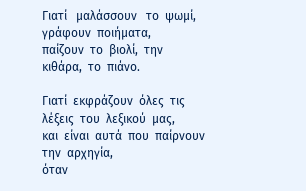Γιατί   μαλάσσουν   το  ψωμί,  γράφουν  ποιήματα,
παίζουν  το  βιολί,  την   κιθάρα,  το  πιάνο.

Γιατί  εκφράζουν  όλες  τις  λέξεις  του  λεξικού  μας,
και  είναι  αυτά  που  παίρνουν  την  αρχηγία,
όταν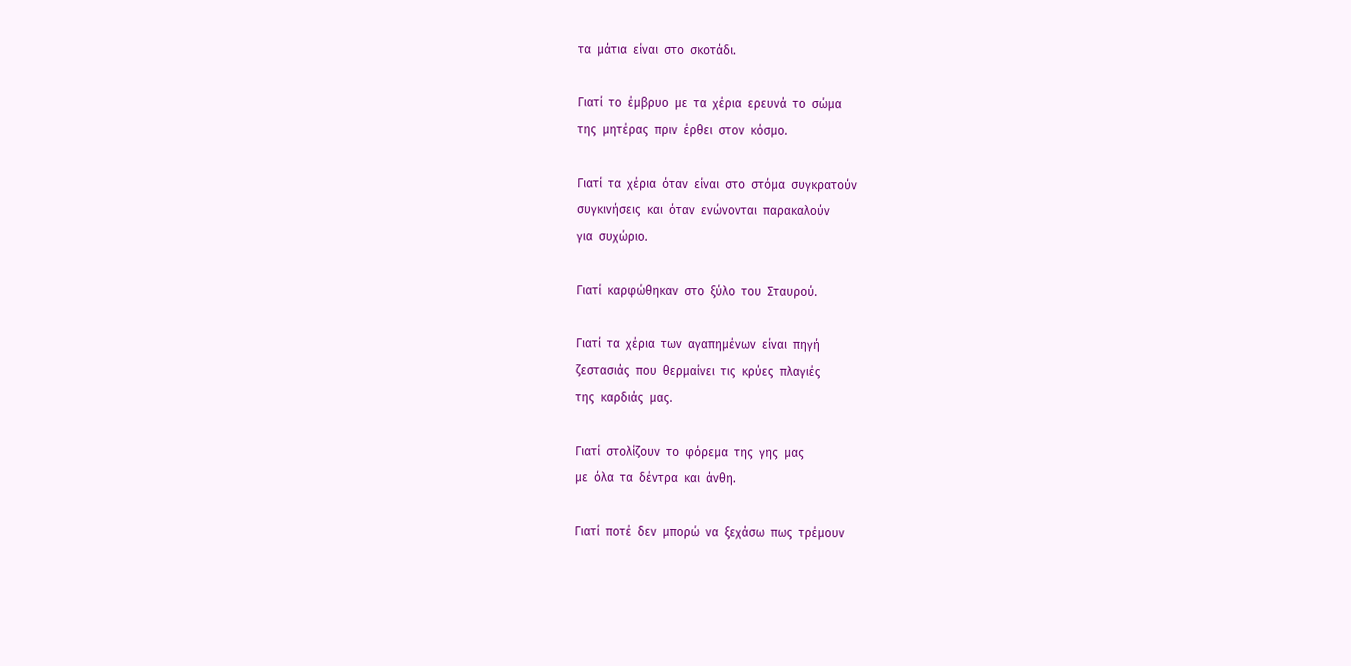τα  μάτια  είναι  στο  σκοτάδι.

Γιατί  το  έμβρυο  με  τα  χέρια  ερευνά  το  σώμα
της  μητέρας  πριν  έρθει  στον  κόσμο.

Γιατί  τα  χέρια  όταν  είναι  στο  στόμα  συγκρατούν
συγκινήσεις  και  όταν  ενώνονται  παρακαλούν
για  συχώριο.

Γιατί  καρφώθηκαν  στο  ξύλο  του  Σταυρού.

Γιατί  τα  χέρια  των  αγαπημένων  είναι  πηγή
ζεστασιάς  που  θερμαίνει  τις  κρύες  πλαγιές
της  καρδιάς  μας.

Γιατί  στολίζουν  το  φόρεμα  της  γης  μας
με  όλα  τα  δέντρα  και  άνθη.

Γιατί  ποτέ  δεν  μπορώ  να  ξεχάσω  πως  τρέμουν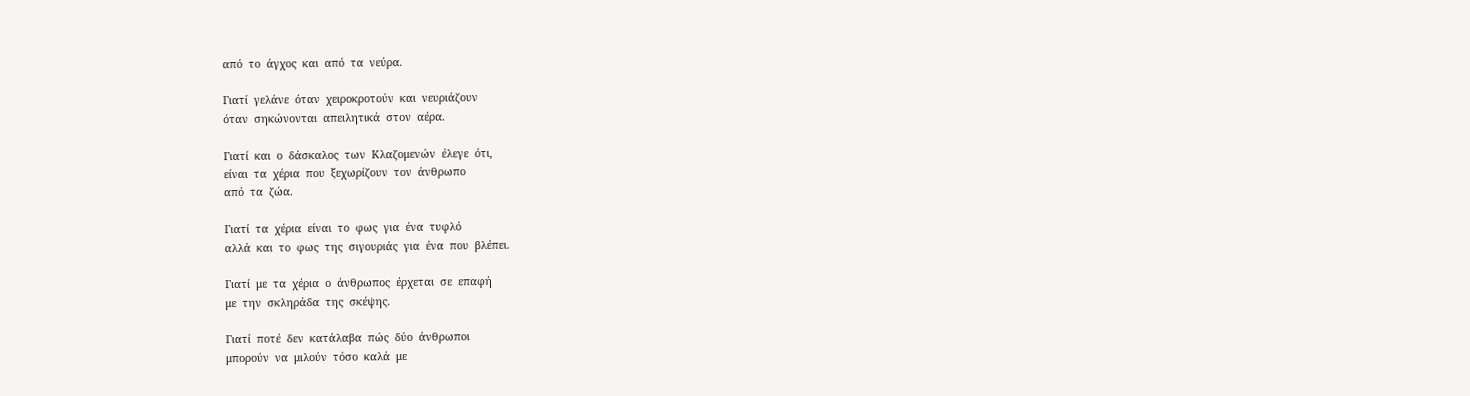από  το  άγχος  και  από  τα  νεύρα.

Γιατί  γελάνε  όταν  χειροκροτούν  και  νευριάζουν
όταν  σηκώνονται  απειλητικά  στον  αέρα.

Γιατί  και  ο  δάσκαλος  των  Κλαζομενών  έλεγε  ότι,
είναι  τα  χέρια  που  ξεχωρίζουν  τον  άνθρωπο
από  τα  ζώα.

Γιατί  τα  χέρια  είναι  το  φως  για  ένα  τυφλό
αλλά  και  το  φως  της  σιγουριάς  για  ένα  που  βλέπει.

Γιατί  με  τα  χέρια  ο  άνθρωπος  έρχεται  σε  επαφή
με  την  σκληράδα  της  σκέψης.

Γιατί  ποτέ  δεν  κατάλαβα  πώς  δύο  άνθρωποι
μπορούν  να  μιλούν  τόσο  καλά  με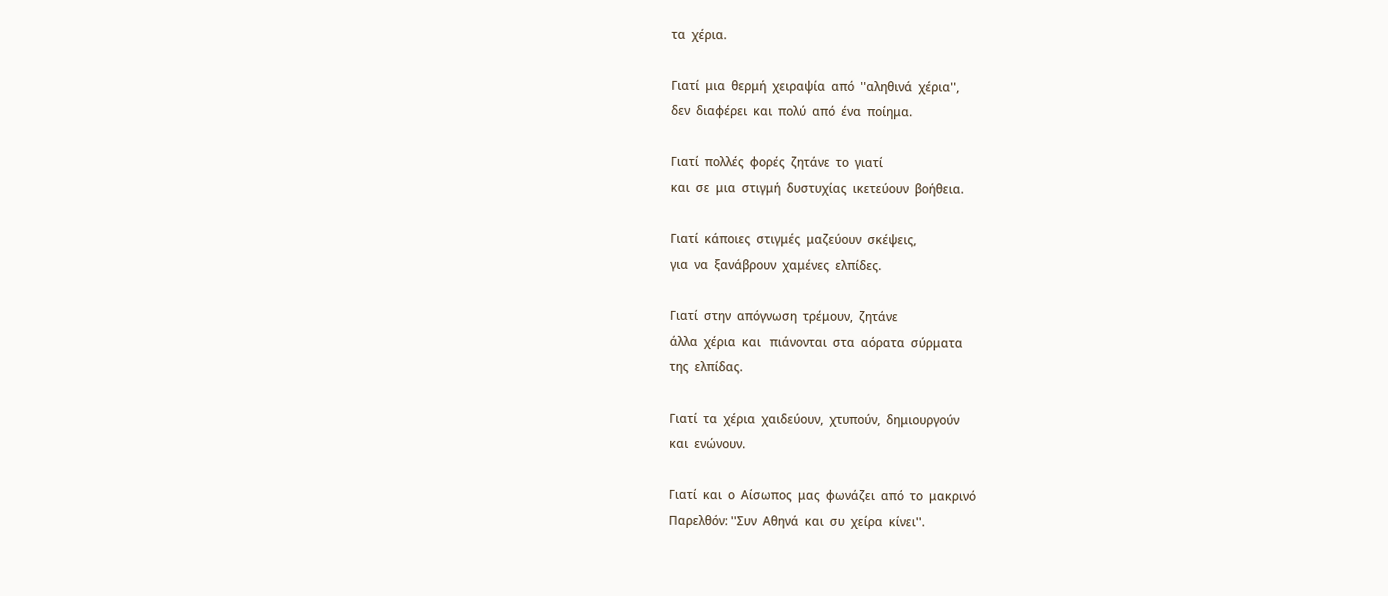τα  χέρια.

Γιατί  μια  θερμή  χειραψία  από  ''αληθινά  χέρια'',
δεν  διαφέρει  και  πολύ  από  ένα  ποίημα.

Γιατί  πολλές  φορές  ζητάνε  το  γιατί
και  σε  μια  στιγμή  δυστυχίας  ικετεύουν  βοήθεια.

Γιατί  κάποιες  στιγμές  μαζεύουν  σκέψεις,
για  να  ξανάβρουν  χαμένες  ελπίδες.

Γιατί  στην  απόγνωση  τρέμουν,  ζητάνε
άλλα  χέρια  και   πιάνονται  στα  αόρατα  σύρματα
της  ελπίδας.

Γιατί  τα  χέρια  χαιδεύουν,  χτυπούν,  δημιουργούν
και  ενώνουν.

Γιατί  και  ο  Αίσωπος  μας  φωνάζει  από  το  μακρινό
Παρελθόν: ''Συν  Αθηνά  και  συ  χείρα  κίνει''.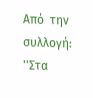Από  την  συλλογή: ''Στα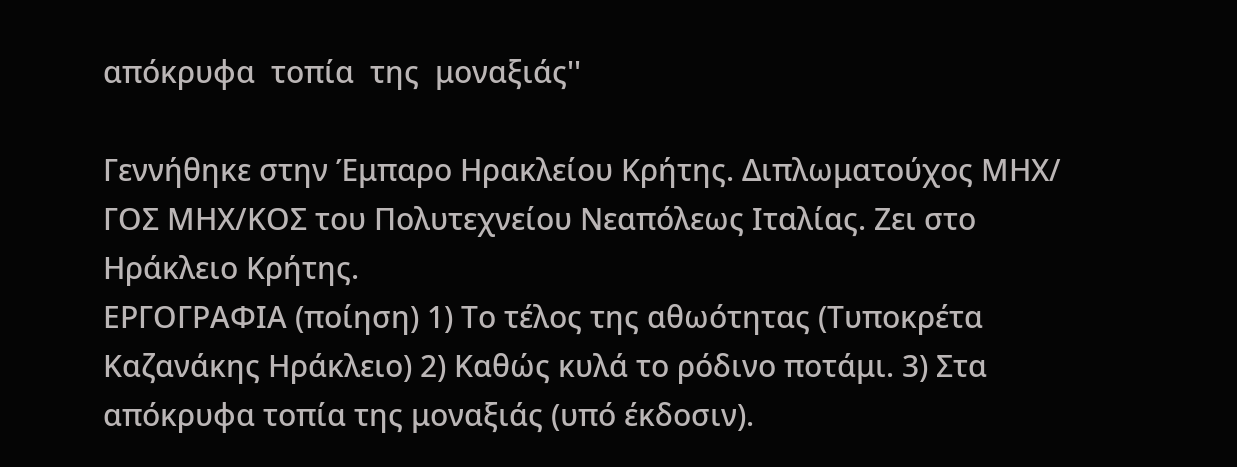απόκρυφα  τοπία  της  μοναξιάς''

Γεννήθηκε στην Έμπαρο Ηρακλείου Κρήτης. Διπλωματούχος ΜΗΧ/ ΓΟΣ ΜΗΧ/ΚΟΣ του Πολυτεχνείου Νεαπόλεως Ιταλίας. Ζει στο Ηράκλειο Κρήτης.
ΕΡΓΟΓΡΑΦΙΑ (ποίηση) 1) Το τέλος της αθωότητας (Τυποκρέτα Καζανάκης Ηράκλειο) 2) Καθώς κυλά το ρόδινο ποτάμι. 3) Στα απόκρυφα τοπία της μοναξιάς (υπό έκδοσιν).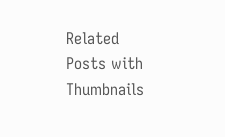Related Posts with Thumbnails